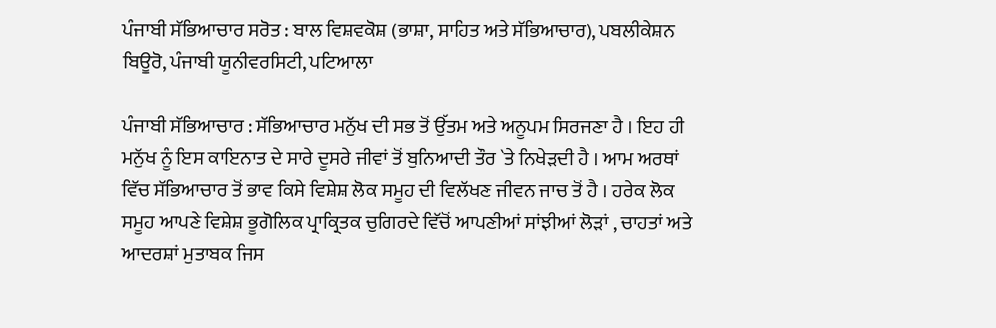ਪੰਜਾਬੀ ਸੱਭਿਆਚਾਰ ਸਰੋਤ : ਬਾਲ ਵਿਸ਼ਵਕੋਸ਼ (ਭਾਸ਼ਾ, ਸਾਹਿਤ ਅਤੇ ਸੱਭਿਆਚਾਰ), ਪਬਲੀਕੇਸ਼ਨ ਬਿਊਰੋ, ਪੰਜਾਬੀ ਯੂਨੀਵਰਸਿਟੀ, ਪਟਿਆਲਾ

ਪੰਜਾਬੀ ਸੱਭਿਆਚਾਰ : ਸੱਭਿਆਚਾਰ ਮਨੁੱਖ ਦੀ ਸਭ ਤੋਂ ਉੱਤਮ ਅਤੇ ਅਨੂਪਮ ਸਿਰਜਣਾ ਹੈ । ਇਹ ਹੀ ਮਨੁੱਖ ਨੂੰ ਇਸ ਕਾਇਨਾਤ ਦੇ ਸਾਰੇ ਦੂਸਰੇ ਜੀਵਾਂ ਤੋਂ ਬੁਨਿਆਦੀ ਤੌਰ `ਤੇ ਨਿਖੇੜਦੀ ਹੈ । ਆਮ ਅਰਥਾਂ ਵਿੱਚ ਸੱਭਿਆਚਾਰ ਤੋਂ ਭਾਵ ਕਿਸੇ ਵਿਸ਼ੇਸ਼ ਲੋਕ ਸਮੂਹ ਦੀ ਵਿਲੱਖਣ ਜੀਵਨ ਜਾਚ ਤੋਂ ਹੈ । ਹਰੇਕ ਲੋਕ ਸਮੂਹ ਆਪਣੇ ਵਿਸ਼ੇਸ਼ ਭੂਗੋਲਿਕ ਪ੍ਰਾਕ੍ਰਿਤਕ ਚੁਗਿਰਦੇ ਵਿੱਚੋਂ ਆਪਣੀਆਂ ਸਾਂਝੀਆਂ ਲੋੜਾਂ , ਚਾਹਤਾਂ ਅਤੇ ਆਦਰਸ਼ਾਂ ਮੁਤਾਬਕ ਜਿਸ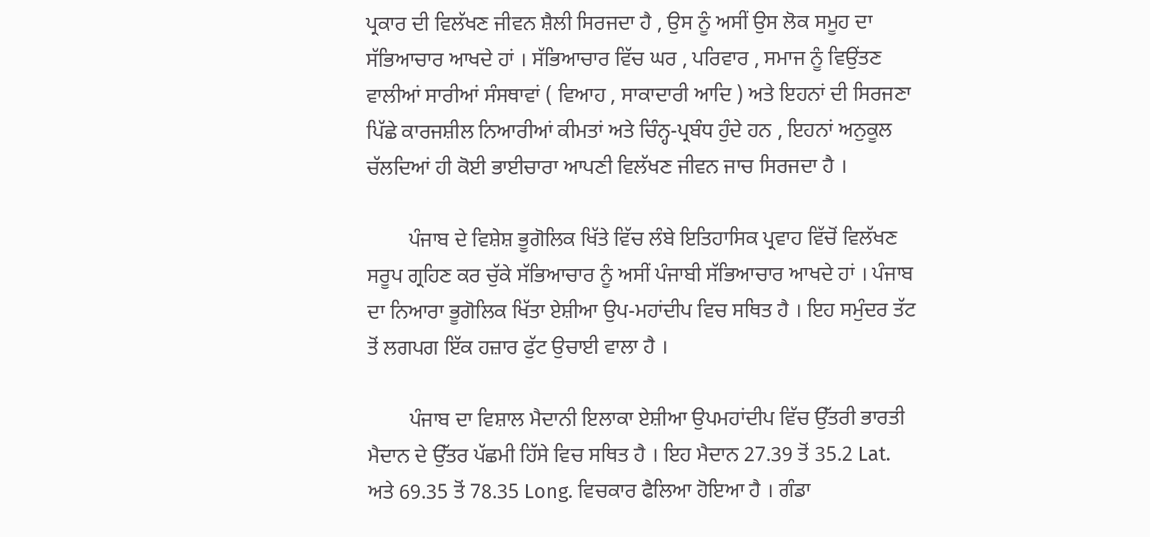ਪ੍ਰਕਾਰ ਦੀ ਵਿਲੱਖਣ ਜੀਵਨ ਸ਼ੈਲੀ ਸਿਰਜਦਾ ਹੈ , ਉਸ ਨੂੰ ਅਸੀਂ ਉਸ ਲੋਕ ਸਮੂਹ ਦਾ ਸੱਭਿਆਚਾਰ ਆਖਦੇ ਹਾਂ । ਸੱਭਿਆਚਾਰ ਵਿੱਚ ਘਰ , ਪਰਿਵਾਰ , ਸਮਾਜ ਨੂੰ ਵਿਉਂਤਣ ਵਾਲੀਆਂ ਸਾਰੀਆਂ ਸੰਸਥਾਵਾਂ ( ਵਿਆਹ , ਸਾਕਾਦਾਰੀ ਆਦਿ ) ਅਤੇ ਇਹਨਾਂ ਦੀ ਸਿਰਜਣਾ ਪਿੱਛੇ ਕਾਰਜਸ਼ੀਲ ਨਿਆਰੀਆਂ ਕੀਮਤਾਂ ਅਤੇ ਚਿੰਨ੍ਹ-ਪ੍ਰਬੰਧ ਹੁੰਦੇ ਹਨ , ਇਹਨਾਂ ਅਨੁਕੂਲ ਚੱਲਦਿਆਂ ਹੀ ਕੋਈ ਭਾਈਚਾਰਾ ਆਪਣੀ ਵਿਲੱਖਣ ਜੀਵਨ ਜਾਚ ਸਿਰਜਦਾ ਹੈ ।

        ਪੰਜਾਬ ਦੇ ਵਿਸ਼ੇਸ਼ ਭੂਗੋਲਿਕ ਖਿੱਤੇ ਵਿੱਚ ਲੰਬੇ ਇਤਿਹਾਸਿਕ ਪ੍ਰਵਾਹ ਵਿੱਚੋਂ ਵਿਲੱਖਣ ਸਰੂਪ ਗ੍ਰਹਿਣ ਕਰ ਚੁੱਕੇ ਸੱਭਿਆਚਾਰ ਨੂੰ ਅਸੀਂ ਪੰਜਾਬੀ ਸੱਭਿਆਚਾਰ ਆਖਦੇ ਹਾਂ । ਪੰਜਾਬ ਦਾ ਨਿਆਰਾ ਭੂਗੋਲਿਕ ਖਿੱਤਾ ਏਸ਼ੀਆ ਉਪ-ਮਹਾਂਦੀਪ ਵਿਚ ਸਥਿਤ ਹੈ । ਇਹ ਸਮੁੰਦਰ ਤੱਟ ਤੋਂ ਲਗਪਗ ਇੱਕ ਹਜ਼ਾਰ ਫੁੱਟ ਉਚਾਈ ਵਾਲਾ ਹੈ ।

        ਪੰਜਾਬ ਦਾ ਵਿਸ਼ਾਲ ਮੈਦਾਨੀ ਇਲਾਕਾ ਏਸ਼ੀਆ ਉਪਮਹਾਂਦੀਪ ਵਿੱਚ ਉੱਤਰੀ ਭਾਰਤੀ ਮੈਦਾਨ ਦੇ ਉੱਤਰ ਪੱਛਮੀ ਹਿੱਸੇ ਵਿਚ ਸਥਿਤ ਹੈ । ਇਹ ਮੈਦਾਨ 27.39 ਤੋਂ 35.2 Lat. ਅਤੇ 69.35 ਤੋਂ 78.35 Long. ਵਿਚਕਾਰ ਫੈਲਿਆ ਹੋਇਆ ਹੈ । ਗੰਡਾ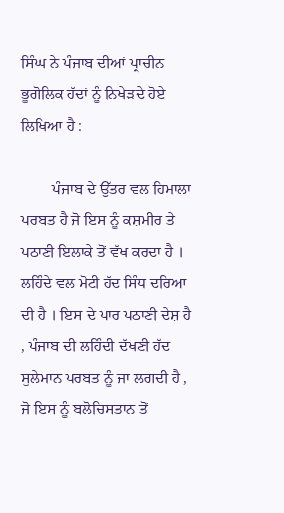ਸਿੰਘ ਨੇ ਪੰਜਾਬ ਦੀਆਂ ਪ੍ਰਾਚੀਨ ਭੂਗੋਲਿਕ ਹੱਦਾਂ ਨੂੰ ਨਿਖੇੜਦੇ ਹੋਏ ਲਿਖਿਆ ਹੈ :

        ਪੰਜਾਬ ਦੇ ਉੱਤਰ ਵਲ ਹਿਮਾਲਾ ਪਰਬਤ ਹੈ ਜੋ ਇਸ ਨੂੰ ਕਸ਼ਮੀਰ ਤੇ ਪਠਾਣੀ ਇਲਾਕੇ ਤੋਂ ਵੱਖ ਕਰਦਾ ਹੈ । ਲਹਿੰਦੇ ਵਲ ਮੋਟੀ ਹੱਦ ਸਿੰਧ ਦਰਿਆ ਦੀ ਹੈ । ਇਸ ਦੇ ਪਾਰ ਪਠਾਣੀ ਦੇਸ਼ ਹੈ , ਪੰਜਾਬ ਦੀ ਲਹਿੰਦੀ ਦੱਖਣੀ ਹੱਦ ਸੁਲੇਮਾਨ ਪਰਬਤ ਨੂੰ ਜਾ ਲਗਦੀ ਹੈ , ਜੋ ਇਸ ਨੂੰ ਬਲੋਚਿਸਤਾਨ ਤੋਂ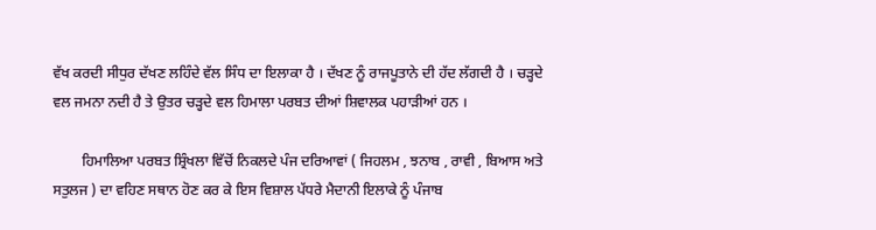ਵੱਖ ਕਰਦੀ ਸੀਧੁਰ ਦੱਖਣ ਲਹਿੰਦੇ ਵੱਲ ਸਿੰਧ ਦਾ ਇਲਾਕਾ ਹੈ । ਦੱਖਣ ਨੂੰ ਰਾਜਪੂਤਾਨੇ ਦੀ ਹੱਦ ਲੱਗਦੀ ਹੈ । ਚੜ੍ਹਦੇ ਵਲ ਜਮਨਾ ਨਦੀ ਹੈ ਤੇ ਉਤਰ ਚੜ੍ਹਦੇ ਵਲ ਹਿਮਾਲਾ ਪਰਬਤ ਦੀਆਂ ਸ਼ਿਵਾਲਕ ਪਹਾੜੀਆਂ ਹਨ ।

        ਹਿਮਾਲਿਆ ਪਰਬਤ ਸ਼੍ਰਿੰਖਲਾ ਵਿੱਚੋਂ ਨਿਕਲਦੇ ਪੰਜ ਦਰਿਆਵਾਂ ( ਜਿਹਲਮ , ਝਨਾਬ , ਰਾਵੀ , ਬਿਆਸ ਅਤੇ ਸਤੁਲਜ ) ਦਾ ਵਹਿਣ ਸਥਾਨ ਹੋਣ ਕਰ ਕੇ ਇਸ ਵਿਸ਼ਾਲ ਪੱਧਰੇ ਮੈਦਾਨੀ ਇਲਾਕੇ ਨੂੰ ਪੰਜਾਬ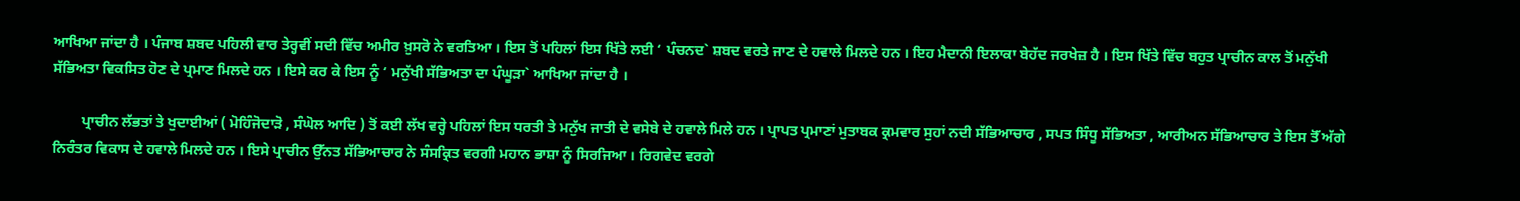ਆਖਿਆ ਜਾਂਦਾ ਹੈ । ਪੰਜਾਬ ਸ਼ਬਦ ਪਹਿਲੀ ਵਾਰ ਤੇਰ੍ਹਵੀਂ ਸਦੀ ਵਿੱਚ ਅਮੀਰ ਖ਼ੁਸਰੋ ਨੇ ਵਰਤਿਆ । ਇਸ ਤੋਂ ਪਹਿਲਾਂ ਇਸ ਖਿੱਤੇ ਲਈ ‘ ਪੰਚਨਦ` ਸ਼ਬਦ ਵਰਤੇ ਜਾਣ ਦੇ ਹਵਾਲੇ ਮਿਲਦੇ ਹਨ । ਇਹ ਮੈਦਾਨੀ ਇਲਾਕਾ ਬੇਹੱਦ ਜਰਖੇਜ਼ ਹੈ । ਇਸ ਖਿੱਤੇ ਵਿੱਚ ਬਹੁਤ ਪ੍ਰਾਚੀਨ ਕਾਲ ਤੋਂ ਮਨੁੱਖੀ ਸੱਭਿਅਤਾ ਵਿਕਸਿਤ ਹੋਣ ਦੇ ਪ੍ਰਮਾਣ ਮਿਲਦੇ ਹਨ । ਇਸੇ ਕਰ ਕੇ ਇਸ ਨੂੰ ‘ ਮਨੁੱਖੀ ਸੱਭਿਅਤਾ ਦਾ ਪੰਘੂੜਾ` ਆਖਿਆ ਜਾਂਦਾ ਹੈ ।

        ਪ੍ਰਾਚੀਨ ਲੱਭਤਾਂ ਤੇ ਖੁਦਾਈਆਂ ( ਮੋਹਿੰਜੋਦਾੜੋ , ਸੰਘੋਲ ਆਦਿ ) ਤੋਂ ਕਈ ਲੱਖ ਵਰ੍ਹੇ ਪਹਿਲਾਂ ਇਸ ਧਰਤੀ ਤੇ ਮਨੁੱਖ ਜਾਤੀ ਦੇ ਵਸੇਬੇ ਦੇ ਹਵਾਲੇ ਮਿਲੇ ਹਨ । ਪ੍ਰਾਪਤ ਪ੍ਰਮਾਣਾਂ ਮੁਤਾਬਕ ਕ੍ਰਮਵਾਰ ਸੁਹਾਂ ਨਦੀ ਸੱਭਿਆਚਾਰ , ਸਪਤ ਸਿੰਧੂ ਸੱਭਿਅਤਾ , ਆਰੀਅਨ ਸੱਭਿਆਚਾਰ ਤੇ ਇਸ ਤੋੱ ਅੱਗੇ ਨਿਰੰਤਰ ਵਿਕਾਸ ਦੇ ਹਵਾਲੇ ਮਿਲਦੇ ਹਨ । ਇਸੇ ਪ੍ਰਾਚੀਨ ਉੱਨਤ ਸੱਭਿਆਚਾਰ ਨੇ ਸੰਸਕ੍ਰਿਤ ਵਰਗੀ ਮਹਾਨ ਭਾਸ਼ਾ ਨੂੰ ਸਿਰਜਿਆ । ਰਿਗਵੇਦ ਵਰਗੇ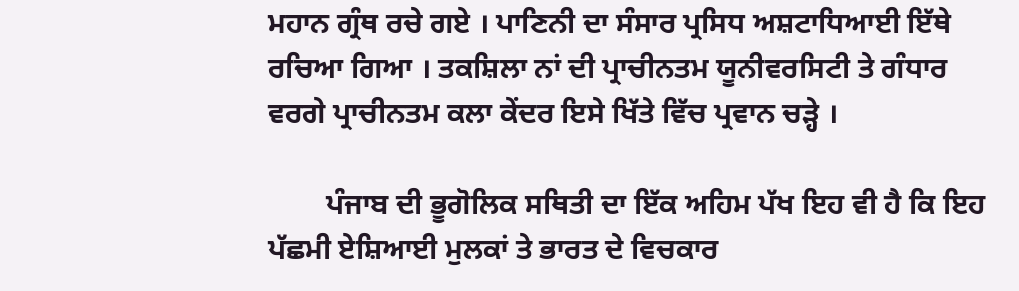ਮਹਾਨ ਗ੍ਰੰਥ ਰਚੇ ਗਏ । ਪਾਣਿਨੀ ਦਾ ਸੰਸਾਰ ਪ੍ਰਸਿਧ ਅਸ਼ਟਾਧਿਆਈ ਇੱਥੇ ਰਚਿਆ ਗਿਆ । ਤਕਸ਼ਿਲਾ ਨਾਂ ਦੀ ਪ੍ਰਾਚੀਨਤਮ ਯੂਨੀਵਰਸਿਟੀ ਤੇ ਗੰਧਾਰ ਵਰਗੇ ਪ੍ਰਾਚੀਨਤਮ ਕਲਾ ਕੇਂਦਰ ਇਸੇ ਖਿੱਤੇ ਵਿੱਚ ਪ੍ਰਵਾਨ ਚੜ੍ਹੇ ।

        ਪੰਜਾਬ ਦੀ ਭੂਗੋਲਿਕ ਸਥਿਤੀ ਦਾ ਇੱਕ ਅਹਿਮ ਪੱਖ ਇਹ ਵੀ ਹੈ ਕਿ ਇਹ ਪੱਛਮੀ ਏਸ਼ਿਆਈ ਮੁਲਕਾਂ ਤੇ ਭਾਰਤ ਦੇ ਵਿਚਕਾਰ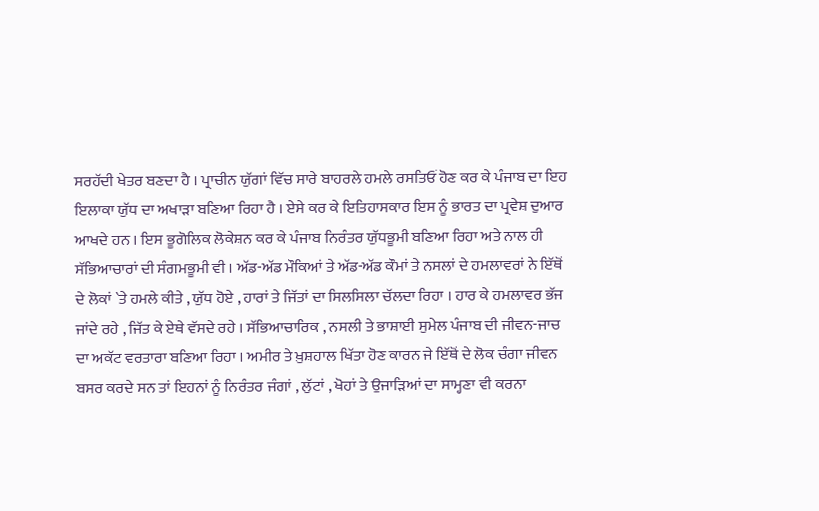ਸਰਹੱਦੀ ਖੇਤਰ ਬਣਦਾ ਹੈ । ਪ੍ਰਾਚੀਨ ਯੁੱਗਾਂ ਵਿੱਚ ਸਾਰੇ ਬਾਹਰਲੇ ਹਮਲੇ ਰਸਤਿਓਂ ਹੋਣ ਕਰ ਕੇ ਪੰਜਾਬ ਦਾ ਇਹ ਇਲਾਕਾ ਯੁੱਧ ਦਾ ਅਖਾੜਾ ਬਣਿਆ ਰਿਹਾ ਹੈ । ਏਸੇ ਕਰ ਕੇ ਇਤਿਹਾਸਕਾਰ ਇਸ ਨੂੰ ਭਾਰਤ ਦਾ ਪ੍ਰਵੇਸ਼ ਦੁਆਰ ਆਖਦੇ ਹਨ । ਇਸ ਭੂਗੋਲਿਕ ਲੋਕੇਸ਼ਨ ਕਰ ਕੇ ਪੰਜਾਬ ਨਿਰੰਤਰ ਯੁੱਧਭੂਮੀ ਬਣਿਆ ਰਿਹਾ ਅਤੇ ਨਾਲ ਹੀ ਸੱਭਿਆਚਾਰਾਂ ਦੀ ਸੰਗਮਭੂਮੀ ਵੀ । ਅੱਡ-ਅੱਡ ਮੌਕਿਆਂ ਤੇ ਅੱਡ-ਅੱਡ ਕੌਮਾਂ ਤੇ ਨਸਲਾਂ ਦੇ ਹਮਲਾਵਰਾਂ ਨੇ ਇੱਥੋਂ ਦੇ ਲੋਕਾਂ `ਤੇ ਹਮਲੇ ਕੀਤੇ , ਯੁੱਧ ਹੋਏ , ਹਾਰਾਂ ਤੇ ਜਿੱਤਾਂ ਦਾ ਸਿਲਸਿਲਾ ਚੱਲਦਾ ਰਿਹਾ । ਹਾਰ ਕੇ ਹਮਲਾਵਰ ਭੱਜ ਜਾਂਦੇ ਰਹੇ , ਜਿੱਤ ਕੇ ਏਥੇ ਵੱਸਦੇ ਰਹੇ । ਸੱਭਿਆਚਾਰਿਕ , ਨਸਲੀ ਤੇ ਭਾਸ਼ਾਈ ਸੁਮੇਲ ਪੰਜਾਬ ਦੀ ਜੀਵਨ-ਜਾਚ ਦਾ ਅਕੱਟ ਵਰਤਾਰਾ ਬਣਿਆ ਰਿਹਾ । ਅਮੀਰ ਤੇ ਖ਼ੁਸ਼ਹਾਲ ਖਿੱਤਾ ਹੋਣ ਕਾਰਨ ਜੇ ਇੱਥੋਂ ਦੇ ਲੋਕ ਚੰਗਾ ਜੀਵਨ ਬਸਰ ਕਰਦੇ ਸਨ ਤਾਂ ਇਹਨਾਂ ਨੂੰ ਨਿਰੰਤਰ ਜੰਗਾਂ , ਲੁੱਟਾਂ , ਖੋਹਾਂ ਤੇ ਉਜਾੜਿਆਂ ਦਾ ਸਾਮ੍ਹਣਾ ਵੀ ਕਰਨਾ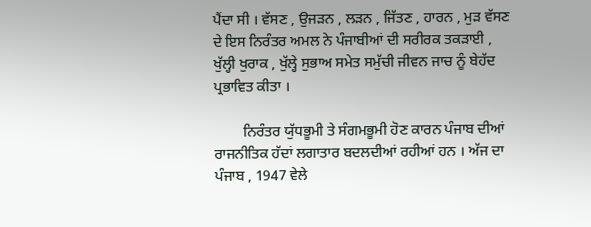ਪੈਂਦਾ ਸੀ । ਵੱਸਣ , ਉਜੜਨ , ਲੜਨ , ਜਿੱਤਣ , ਹਾਰਨ , ਮੁੜ ਵੱਸਣ ਦੇ ਇਸ ਨਿਰੰਤਰ ਅਮਲ ਨੇ ਪੰਜਾਬੀਆਂ ਦੀ ਸਰੀਰਕ ਤਕੜਾਈ , ਖੁੱਲ੍ਹੀ ਖੁਰਾਕ , ਖੁੱਲ੍ਹੇ ਸੁਭਾਅ ਸਮੇਤ ਸਮੁੱਚੀ ਜੀਵਨ ਜਾਚ ਨੂੰ ਬੇਹੱਦ ਪ੍ਰਭਾਵਿਤ ਕੀਤਾ ।

        ਨਿਰੰਤਰ ਯੁੱਧਭੂਮੀ ਤੇ ਸੰਗਮਭੂਮੀ ਹੋਣ ਕਾਰਨ ਪੰਜਾਬ ਦੀਆਂ ਰਾਜਨੀਤਿਕ ਹੱਦਾਂ ਲਗਾਤਾਰ ਬਦਲਦੀਆਂ ਰਹੀਆਂ ਹਨ । ਅੱਜ ਦਾ ਪੰਜਾਬ , 1947 ਵੇਲੇ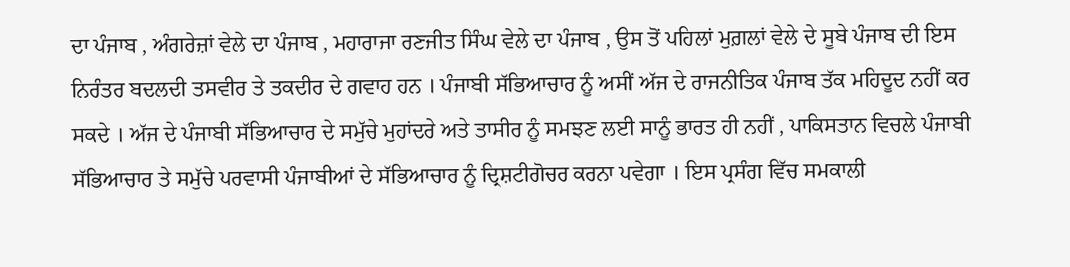ਦਾ ਪੰਜਾਬ , ਅੰਗਰੇਜ਼ਾਂ ਵੇਲੇ ਦਾ ਪੰਜਾਬ , ਮਹਾਰਾਜਾ ਰਣਜੀਤ ਸਿੰਘ ਵੇਲੇ ਦਾ ਪੰਜਾਬ , ਉਸ ਤੋਂ ਪਹਿਲਾਂ ਮੁਗ਼ਲਾਂ ਵੇਲੇ ਦੇ ਸੂਬੇ ਪੰਜਾਬ ਦੀ ਇਸ ਨਿਰੰਤਰ ਬਦਲਦੀ ਤਸਵੀਰ ਤੇ ਤਕਦੀਰ ਦੇ ਗਵਾਹ ਹਨ । ਪੰਜਾਬੀ ਸੱਭਿਆਚਾਰ ਨੂੰ ਅਸੀਂ ਅੱਜ ਦੇ ਰਾਜਨੀਤਿਕ ਪੰਜਾਬ ਤੱਕ ਮਹਿਦੂਦ ਨਹੀਂ ਕਰ ਸਕਦੇ । ਅੱਜ ਦੇ ਪੰਜਾਬੀ ਸੱਭਿਆਚਾਰ ਦੇ ਸਮੁੱਚੇ ਮੁਹਾਂਦਰੇ ਅਤੇ ਤਾਸੀਰ ਨੂੰ ਸਮਝਣ ਲਈ ਸਾਨੂੰ ਭਾਰਤ ਹੀ ਨਹੀਂ , ਪਾਕਿਸਤਾਨ ਵਿਚਲੇ ਪੰਜਾਬੀ ਸੱਭਿਆਚਾਰ ਤੇ ਸਮੁੱਚੇ ਪਰਵਾਸੀ ਪੰਜਾਬੀਆਂ ਦੇ ਸੱਭਿਆਚਾਰ ਨੂੰ ਦ੍ਰਿਸ਼ਟੀਗੋਚਰ ਕਰਨਾ ਪਵੇਗਾ । ਇਸ ਪ੍ਰਸੰਗ ਵਿੱਚ ਸਮਕਾਲੀ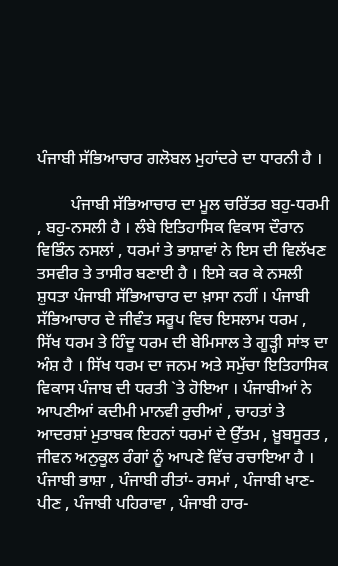ਪੰਜਾਬੀ ਸੱਭਿਆਚਾਰ ਗਲੋਬਲ ਮੁਹਾਂਦਰੇ ਦਾ ਧਾਰਨੀ ਹੈ ।

        ਪੰਜਾਬੀ ਸੱਭਿਆਚਾਰ ਦਾ ਮੂਲ ਚਰਿੱਤਰ ਬਹੁ-ਧਰਮੀ , ਬਹੁ-ਨਸਲੀ ਹੈ । ਲੰਬੇ ਇਤਿਹਾਸਿਕ ਵਿਕਾਸ ਦੌਰਾਨ ਵਿਭਿੰਨ ਨਸਲਾਂ , ਧਰਮਾਂ ਤੇ ਭਾਸ਼ਾਵਾਂ ਨੇ ਇਸ ਦੀ ਵਿਲੱਖਣ ਤਸਵੀਰ ਤੇ ਤਾਸੀਰ ਬਣਾਈ ਹੈ । ਇਸੇ ਕਰ ਕੇ ਨਸਲੀ ਸ਼ੁਧਤਾ ਪੰਜਾਬੀ ਸੱਭਿਆਚਾਰ ਦਾ ਖ਼ਾਸਾ ਨਹੀਂ । ਪੰਜਾਬੀ ਸੱਭਿਆਚਾਰ ਦੇ ਜੀਵੰਤ ਸਰੂਪ ਵਿਚ ਇਸਲਾਮ ਧਰਮ , ਸਿੱਖ ਧਰਮ ਤੇ ਹਿੰਦੂ ਧਰਮ ਦੀ ਬੇਮਿਸਾਲ ਤੇ ਗੂੜ੍ਹੀ ਸਾਂਝ ਦਾ ਅੰਸ਼ ਹੈ । ਸਿੱਖ ਧਰਮ ਦਾ ਜਨਮ ਅਤੇ ਸਮੁੱਚਾ ਇਤਿਹਾਸਿਕ ਵਿਕਾਸ ਪੰਜਾਬ ਦੀ ਧਰਤੀ `ਤੇ ਹੋਇਆ । ਪੰਜਾਬੀਆਂ ਨੇ ਆਪਣੀਆਂ ਕਦੀਮੀ ਮਾਨਵੀ ਰੁਚੀਆਂ , ਚਾਹਤਾਂ ਤੇ ਆਦਰਸ਼ਾਂ ਮੁਤਾਬਕ ਇਹਨਾਂ ਧਰਮਾਂ ਦੇ ਉੱਤਮ , ਖ਼ੂਬਸੂਰਤ , ਜੀਵਨ ਅਨੁਕੂਲ ਰੰਗਾਂ ਨੂੰ ਆਪਣੇ ਵਿੱਚ ਰਚਾਇਆ ਹੈ । ਪੰਜਾਬੀ ਭਾਸ਼ਾ , ਪੰਜਾਬੀ ਰੀਤਾਂ- ਰਸਮਾਂ , ਪੰਜਾਬੀ ਖਾਣ-ਪੀਣ , ਪੰਜਾਬੀ ਪਹਿਰਾਵਾ , ਪੰਜਾਬੀ ਹਾਰ-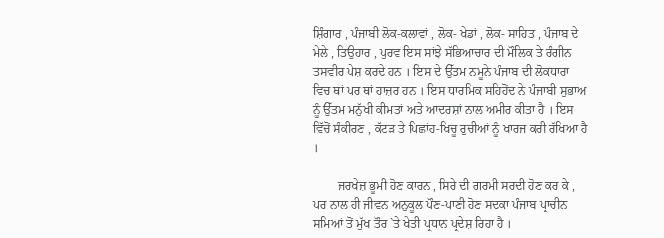ਸ਼ਿੰਗਾਰ , ਪੰਜਾਬੀ ਲੋਕ-ਕਲਾਵਾਂ , ਲੋਕ- ਖੇਡਾਂ , ਲੋਕ- ਸਾਹਿਤ , ਪੰਜਾਬ ਦੇ ਮੇਲੇ , ਤਿਉਹਾਰ , ਪੁਰਵ ਇਸ ਸਾਂਝੇ ਸੱਭਿਆਚਾਰ ਦੀ ਮੌਲਿਕ ਤੇ ਰੰਗੀਨ ਤਸਵੀਰ ਪੇਸ਼ ਕਰਦੇ ਹਨ । ਇਸ ਦੇ ਉੱਤਮ ਨਮੂਨੇ ਪੰਜਾਬ ਦੀ ਲੋਕਧਾਰਾ ਵਿਚ ਥਾਂ ਪਰ ਥਾਂ ਹਾਜ਼ਰ ਹਨ । ਇਸ ਧਾਰਮਿਕ ਸਹਿਹੋਂਦ ਨੇ ਪੰਜਾਬੀ ਸੁਭਾਅ ਨੂੰ ਉੱਤਮ ਮਨੁੱਖੀ ਕੀਮਤਾਂ ਅਤੇ ਆਦਰਸ਼ਾਂ ਨਾਲ ਅਮੀਰ ਕੀਤਾ ਹੈ । ਇਸ ਵਿੱਚੋਂ ਸੰਕੀਰਣ , ਕੱਟੜ ਤੇ ਪਿਛਾਂਹ-ਖਿਚੂ ਰੁਚੀਆਂ ਨੂੰ ਖਾਰਜ ਕਰੀ ਰੱਖਿਆ ਹੈ ।

        ਜਰਖੇਜ਼ ਭੂਮੀ ਹੋਣ ਕਾਰਨ , ਸਿਰੇ ਦੀ ਗਰਮੀ ਸਰਦੀ ਹੋਣ ਕਰ ਕੇ , ਪਰ ਨਾਲ ਹੀ ਜੀਵਨ ਅਨੁਕੂਲ ਪੌਣ-ਪਾਣੀ ਹੋਣ ਸਦਕਾ ਪੰਜਾਬ ਪ੍ਰਾਚੀਨ ਸਮਿਆਂ ਤੋਂ ਮੁੱਖ ਤੌਰ `ਤੇ ਖੇਤੀ ਪ੍ਰਧਾਨ ਪ੍ਰਦੇਸ਼ ਰਿਹਾ ਹੈ ।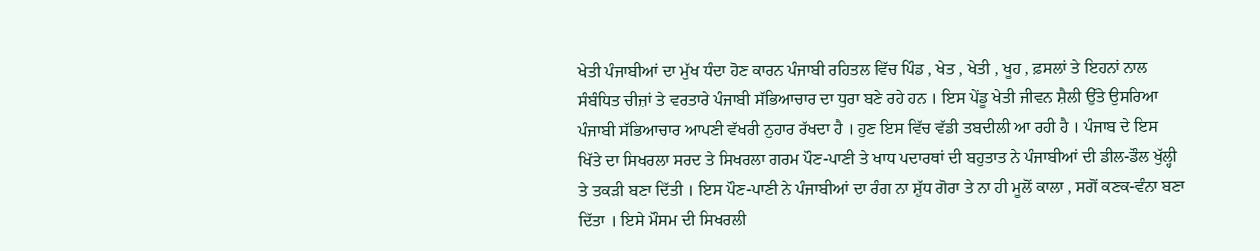ਖੇਤੀ ਪੰਜਾਬੀਆਂ ਦਾ ਮੁੱਖ ਧੰਦਾ ਹੋਣ ਕਾਰਨ ਪੰਜਾਬੀ ਰਹਿਤਲ ਵਿੱਚ ਪਿੰਡ , ਖੇਤ , ਖੇਤੀ , ਖੂਹ , ਫ਼ਸਲਾਂ ਤੇ ਇਹਨਾਂ ਨਾਲ ਸੰਬੰਧਿਤ ਚੀਜ਼ਾਂ ਤੇ ਵਰਤਾਰੇ ਪੰਜਾਬੀ ਸੱਭਿਆਚਾਰ ਦਾ ਧੁਰਾ ਬਣੇ ਰਹੇ ਹਨ । ਇਸ ਪੇਂਡੂ ਖੇਤੀ ਜੀਵਨ ਸ਼ੈਲੀ ਉੱਤੇ ਉਸਰਿਆ ਪੰਜਾਬੀ ਸੱਭਿਆਚਾਰ ਆਪਣੀ ਵੱਖਰੀ ਨੁਹਾਰ ਰੱਖਦਾ ਹੈ । ਹੁਣ ਇਸ ਵਿੱਚ ਵੱਡੀ ਤਬਦੀਲੀ ਆ ਰਹੀ ਹੈ । ਪੰਜਾਬ ਦੇ ਇਸ ਖਿੱਤੇ ਦਾ ਸਿਖਰਲਾ ਸਰਦ ਤੇ ਸਿਖਰਲਾ ਗਰਮ ਪੌਣ-ਪਾਣੀ ਤੇ ਖਾਧ ਪਦਾਰਥਾਂ ਦੀ ਬਹੁਤਾਤ ਨੇ ਪੰਜਾਬੀਆਂ ਦੀ ਡੀਲ-ਡੌਲ ਖੁੱਲ੍ਹੀ ਤੇ ਤਕੜੀ ਬਣਾ ਦਿੱਤੀ । ਇਸ ਪੌਣ-ਪਾਣੀ ਨੇ ਪੰਜਾਬੀਆਂ ਦਾ ਰੰਗ ਨਾ ਸ਼ੁੱਧ ਗੋਰਾ ਤੇ ਨਾ ਹੀ ਮੂਲੋਂ ਕਾਲਾ , ਸਗੋਂ ਕਣਕ-ਵੰਨਾ ਬਣਾ ਦਿੱਤਾ । ਇਸੇ ਮੌਸਮ ਦੀ ਸਿਖਰਲੀ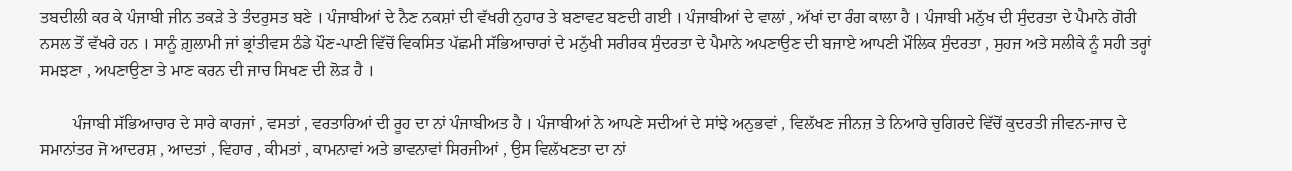ਤਬਦੀਲੀ ਕਰ ਕੇ ਪੰਜਾਬੀ ਜੀਨ ਤਕੜੇ ਤੇ ਤੰਦਰੁਸਤ ਬਣੇ । ਪੰਜਾਬੀਆਂ ਦੇ ਨੈਣ ਨਕਸ਼ਾਂ ਦੀ ਵੱਖਰੀ ਨੁਹਾਰ ਤੇ ਬਣਾਵਟ ਬਣਦੀ ਗਈ । ਪੰਜਾਬੀਆਂ ਦੇ ਵਾਲਾਂ , ਅੱਖਾਂ ਦਾ ਰੰਗ ਕਾਲਾ ਹੈ । ਪੰਜਾਬੀ ਮਨੁੱਖ ਦੀ ਸੁੰਦਰਤਾ ਦੇ ਪੈਮਾਨੇ ਗੋਰੀ ਨਸਲ ਤੋਂ ਵੱਖਰੇ ਹਨ । ਸਾਨੂੰ ਗ਼ੁਲਾਮੀ ਜਾਂ ਭ੍ਰਾਂਤੀਵਸ ਠੰਡੇ ਪੌਣ-ਪਾਣੀ ਵਿੱਚੋਂ ਵਿਕਸਿਤ ਪੱਛਮੀ ਸੱਭਿਆਚਾਰਾਂ ਦੇ ਮਨੁੱਖੀ ਸਰੀਰਕ ਸੁੰਦਰਤਾ ਦੇ ਪੈਮਾਨੇ ਅਪਣਾਉਣ ਦੀ ਬਜਾਏ ਆਪਣੀ ਮੌਲਿਕ ਸੁੰਦਰਤਾ , ਸੁਹਜ ਅਤੇ ਸਲੀਕੇ ਨੂੰ ਸਹੀ ਤਰ੍ਹਾਂ ਸਮਝਣਾ , ਅਪਣਾਉਣਾ ਤੇ ਮਾਣ ਕਰਨ ਦੀ ਜਾਚ ਸਿਖਣ ਦੀ ਲੋੜ ਹੈ ।

        ਪੰਜਾਬੀ ਸੱਭਿਆਚਾਰ ਦੇ ਸਾਰੇ ਕਾਰਜਾਂ , ਵਸਤਾਂ , ਵਰਤਾਰਿਆਂ ਦੀ ਰੂਹ ਦਾ ਨਾਂ ਪੰਜਾਬੀਅਤ ਹੈ । ਪੰਜਾਬੀਆਂ ਨੇ ਆਪਣੇ ਸਦੀਆਂ ਦੇ ਸਾਂਝੇ ਅਨੁਭਵਾਂ , ਵਿਲੱਖਣ ਜੀਨਜ਼ ਤੇ ਨਿਆਰੇ ਚੁਗਿਰਦੇ ਵਿੱਚੋਂ ਕੁਦਰਤੀ ਜੀਵਨ-ਜਾਚ ਦੇ ਸਮਾਨਾਂਤਰ ਜੋ ਆਦਰਸ਼ , ਆਦਤਾਂ , ਵਿਹਾਰ , ਕੀਮਤਾਂ , ਕਾਮਨਾਵਾਂ ਅਤੇ ਭਾਵਨਾਵਾਂ ਸਿਰਜੀਆਂ , ਉਸ ਵਿਲੱਖਣਤਾ ਦਾ ਨਾਂ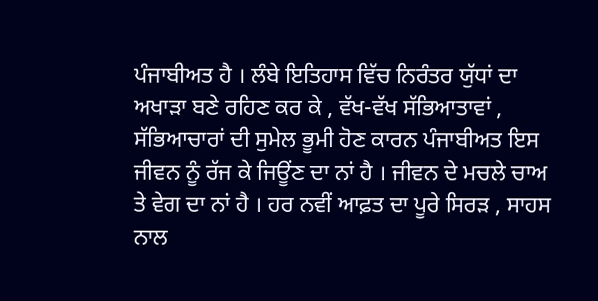ਪੰਜਾਬੀਅਤ ਹੈ । ਲੰਬੇ ਇਤਿਹਾਸ ਵਿੱਚ ਨਿਰੰਤਰ ਯੁੱਧਾਂ ਦਾ ਅਖਾੜਾ ਬਣੇ ਰਹਿਣ ਕਰ ਕੇ , ਵੱਖ-ਵੱਖ ਸੱਭਿਆਤਾਵਾਂ , ਸੱਭਿਆਚਾਰਾਂ ਦੀ ਸੁਮੇਲ ਭੂਮੀ ਹੋਣ ਕਾਰਨ ਪੰਜਾਬੀਅਤ ਇਸ ਜੀਵਨ ਨੂੰ ਰੱਜ ਕੇ ਜਿਊਂਣ ਦਾ ਨਾਂ ਹੈ । ਜੀਵਨ ਦੇ ਮਚਲੇ ਚਾਅ ਤੇ ਵੇਗ ਦਾ ਨਾਂ ਹੈ । ਹਰ ਨਵੀਂ ਆਫ਼ਤ ਦਾ ਪੂਰੇ ਸਿਰੜ , ਸਾਹਸ ਨਾਲ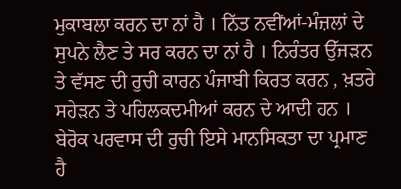ਮੁਕਾਬਲਾ ਕਰਨ ਦਾ ਨਾਂ ਹੈ । ਨਿੱਤ ਨਵੀਂਆਂ-ਮੰਜ਼ਲਾਂ ਦੇ ਸੁਪਨੇ ਲੈਣ ਤੇ ਸਰ ਕਰਨ ਦਾ ਨਾਂ ਹੈ । ਨਿਰੰਤਰ ਉੱਜੜਨ ਤੇ ਵੱਸਣ ਦੀ ਰੁਚੀ ਕਾਰਨ ਪੰਜਾਬੀ ਕਿਰਤ ਕਰਨ , ਖ਼ਤਰੇ ਸਹੇੜਨ ਤੇ ਪਹਿਲਕਦਮੀਆਂ ਕਰਨ ਦੇ ਆਦੀ ਹਨ । ਬੇਰੋਕ ਪਰਵਾਸ ਦੀ ਰੁਚੀ ਇਸੇ ਮਾਨਸਿਕਤਾ ਦਾ ਪ੍ਰਮਾਣ ਹੈ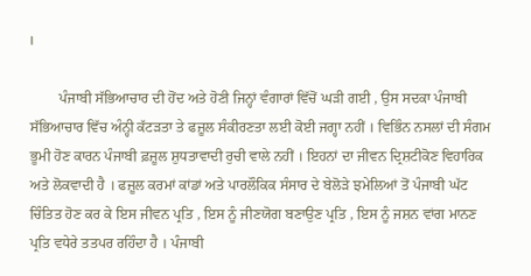।

        ਪੰਜਾਬੀ ਸੱਭਿਆਚਾਰ ਦੀ ਹੋਂਦ ਅਤੇ ਹੋਣੀ ਜਿਨ੍ਹਾਂ ਵੰਗਾਰਾਂ ਵਿੱਚੋਂ ਘੜੀ ਗਈ , ਉਸ ਸਦਕਾ ਪੰਜਾਬੀ ਸੱਭਿਆਚਾਰ ਵਿੱਚ ਅੰਨ੍ਹੀ ਕੱਟੜਤਾ ਤੇ ਫਜ਼ੂਲ ਸੰਕੀਰਣਤਾ ਲਈ ਕੋਈ ਜਗ੍ਹਾ ਨਹੀਂ । ਵਿਭਿੰਨ ਨਸਲਾਂ ਦੀ ਸੰਗਮ ਭੂਮੀ ਹੋਣ ਕਾਰਨ ਪੰਜਾਬੀ ਫ਼ਜ਼ੂਲ ਸ਼ੁਧਤਾਵਾਦੀ ਰੁਚੀ ਵਾਲੇ ਨਹੀਂ । ਇਹਨਾਂ ਦਾ ਜੀਵਨ ਦ੍ਰਿਸ਼ਟੀਕੋਣ ਵਿਹਾਰਿਕ ਅਤੇ ਲੋਕਵਾਦੀ ਹੈ । ਫਜ਼ੂਲ ਕਰਮਾਂ ਕਾਂਡਾਂ ਅਤੇ ਪਾਰਲੌਕਿਕ ਸੰਸਾਰ ਦੇ ਬੇਲੋੜੇ ਝਮੇਲਿਆਂ ਤੋਂ ਪੰਜਾਬੀ ਘੱਟ ਚਿੰਤਿਤ ਹੋਣ ਕਰ ਕੇ ਇਸ ਜੀਵਨ ਪ੍ਰਤਿ , ਇਸ ਨੂੰ ਜੀਣਯੋਗ ਬਣਾਉਣ ਪ੍ਰਤਿ , ਇਸ ਨੂੰ ਜਸ਼ਨ ਵਾਂਗ ਮਾਨਣ ਪ੍ਰਤਿ ਵਧੇਰੇ ਤਤਪਰ ਰਹਿੰਦਾ ਹੈ । ਪੰਜਾਬੀ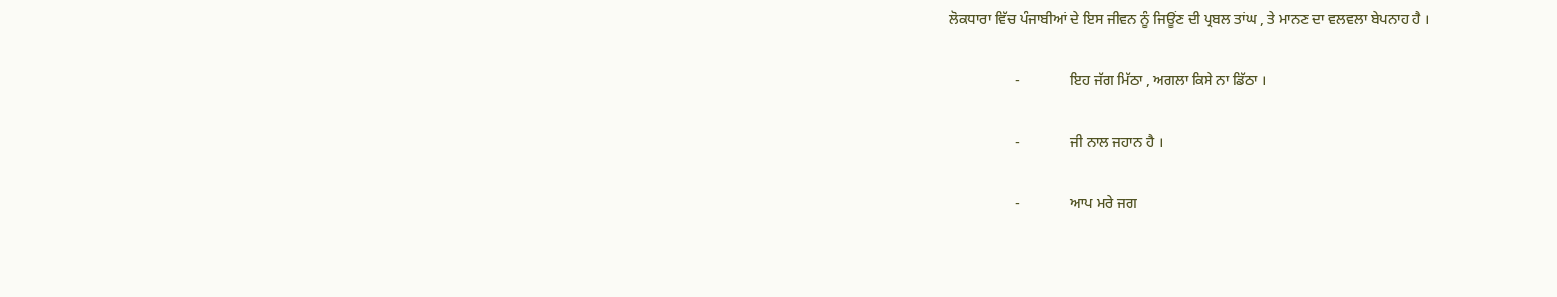ਲੋਕਧਾਰਾ ਵਿੱਚ ਪੰਜਾਬੀਆਂ ਦੇ ਇਸ ਜੀਵਨ ਨੂੰ ਜਿਊਂਣ ਦੀ ਪ੍ਰਬਲ ਤਾਂਘ , ਤੇ ਮਾਨਣ ਦਾ ਵਲਵਲਾ ਬੇਪਨਾਹ ਹੈ ।

                  -              ਇਹ ਜੱਗ ਮਿੱਠਾ , ਅਗਲਾ ਕਿਸੇ ਨਾ ਡਿੱਠਾ ।

                  -              ਜੀ ਨਾਲ ਜਹਾਨ ਹੈ ।

                  -              ਆਪ ਮਰੇ ਜਗ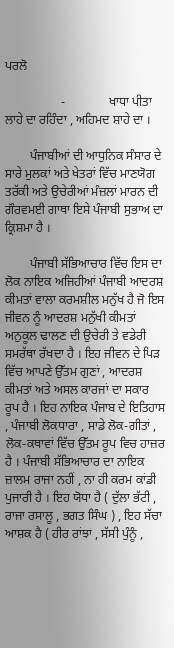ਪਰਲੋ

                  -              ਖਾਧਾ ਪੀਤਾ ਲਾਹੇ ਦਾ ਰਹਿੰਦਾ , ਅਹਿਮਦ ਸ਼ਾਹੇ ਦਾ ।

        ਪੰਜਾਬੀਆਂ ਦੀ ਆਧੁਨਿਕ ਸੰਸਾਰ ਦੇ ਸਾਰੇ ਮੁਲਕਾਂ ਅਤੇ ਖੇਤਰਾਂ ਵਿੱਚ ਮਾਣਯੋਗ ਤਰੱਕੀ ਅਤੇ ਉਚੇਰੀਆਂ ਮੰਜ਼ਲਾਂ ਮਾਰਨ ਦੀ ਗੌਰਵਮਈ ਗਾਥਾ ਇਸੇ ਪੰਜਾਬੀ ਸੁਭਾਅ ਦਾ ਕ੍ਰਿਸ਼ਮਾ ਹੈ ।

        ਪੰਜਾਬੀ ਸੱਭਿਆਚਾਰ ਵਿੱਚ ਇਸ ਦਾ ਲੋਕ ਨਾਇਕ ਅਜਿਹੀਆਂ ਪੰਜਾਬੀ ਆਦਰਸ਼ ਕੀਮਤਾਂ ਵਾਲਾ ਕਰਮਸ਼ੀਲ ਮਨੁੱਖ ਹੈ ਜੋ ਇਸ ਜੀਵਨ ਨੂੰ ਆਦਰਸ਼ ਮਨੁੱਖੀ ਕੀਮਤਾਂ ਅਨੁਕੂਲ ਢਾਲਣ ਦੀ ਉਚੇਰੀ ਤੇ ਵਡੇਰੀ ਸਮਰੱਥਾ ਰੱਖਦਾ ਹੈ । ਇਹ ਜੀਵਨ ਦੇ ਪਿੜ ਵਿੱਚ ਆਪਣੇ ਉੱਤਮ ਗੁਣਾਂ , ਆਦਰਸ਼ ਕੀਮਤਾਂ ਅਤੇ ਅਸਲ ਕਾਰਜਾਂ ਦਾ ਸਕਾਰ ਰੂਪ ਹੈ । ਇਹ ਨਾਇਕ ਪੰਜਾਬ ਦੇ ਇਤਿਹਾਸ , ਪੰਜਾਬੀ ਲੋਕਧਾਰਾ , ਸਾਡੇ ਲੋਕ-ਗੀਤਾਂ , ਲੋਕ-ਕਥਾਵਾਂ ਵਿੱਚ ਉੱਤਮ ਰੂਪ ਵਿਚ ਹਾਜ਼ਰ ਹੈ । ਪੰਜਾਬੀ ਸੱਭਿਆਚਾਰ ਦਾ ਨਾਇਕ ਜ਼ਾਲਮ ਰਾਜਾ ਨਹੀਂ , ਨਾ ਹੀ ਕਰਮ ਕਾਂਡੀ ਪੁਜਾਰੀ ਹੈ । ਇਹ ਯੋਧਾ ਹੈ ( ਦੁੱਲਾ ਭੱਟੀ , ਰਾਜਾ ਰਸਾਲੂ , ਭਗਤ ਸਿੰਘ ) , ਇਹ ਸੱਚਾ ਆਸ਼ਕ ਹੈ ( ਹੀਰ ਰਾਂਝਾ , ਸੱਸੀ ਪੁੰਨੂੰ ,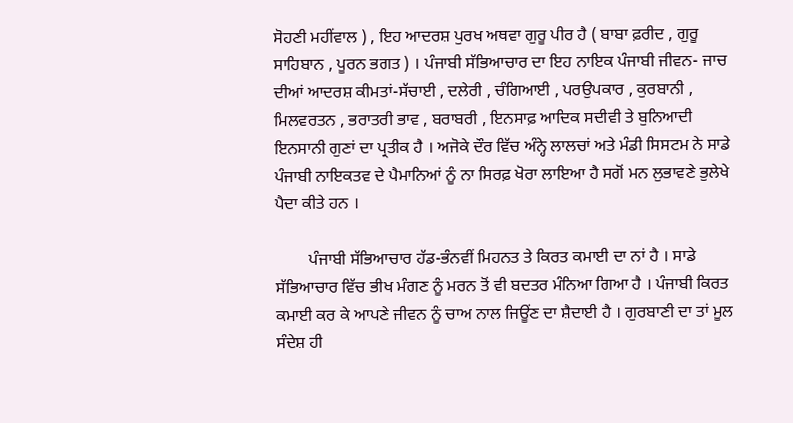ਸੋਹਣੀ ਮਹੀਂਵਾਲ ) , ਇਹ ਆਦਰਸ਼ ਪੁਰਖ ਅਥਵਾ ਗੁਰੂ ਪੀਰ ਹੈ ( ਬਾਬਾ ਫ਼ਰੀਦ , ਗੁਰੂ ਸਾਹਿਬਾਨ , ਪੂਰਨ ਭਗਤ ) । ਪੰਜਾਬੀ ਸੱਭਿਆਚਾਰ ਦਾ ਇਹ ਨਾਇਕ ਪੰਜਾਬੀ ਜੀਵਨ- ਜਾਚ ਦੀਆਂ ਆਦਰਸ਼ ਕੀਮਤਾਂ-ਸੱਚਾਈ , ਦਲੇਰੀ , ਚੰਗਿਆਈ , ਪਰਉਪਕਾਰ , ਕੁਰਬਾਨੀ , ਮਿਲਵਰਤਨ , ਭਰਾਤਰੀ ਭਾਵ , ਬਰਾਬਰੀ , ਇਨਸਾਫ਼ ਆਦਿਕ ਸਦੀਵੀ ਤੇ ਬੁਨਿਆਦੀ ਇਨਸਾਨੀ ਗੁਣਾਂ ਦਾ ਪ੍ਰਤੀਕ ਹੈ । ਅਜੋਕੇ ਦੌਰ ਵਿੱਚ ਅੰਨ੍ਹੇ ਲਾਲਚਾਂ ਅਤੇ ਮੰਡੀ ਸਿਸਟਮ ਨੇ ਸਾਡੇ ਪੰਜਾਬੀ ਨਾਇਕਤਵ ਦੇ ਪੈਮਾਨਿਆਂ ਨੂੰ ਨਾ ਸਿਰਫ਼ ਖੋਰਾ ਲਾਇਆ ਹੈ ਸਗੋਂ ਮਨ ਲੁਭਾਵਣੇ ਭੁਲੇਖੇ ਪੈਦਾ ਕੀਤੇ ਹਨ ।

        ਪੰਜਾਬੀ ਸੱਭਿਆਚਾਰ ਹੱਡ-ਭੰਨਵੀਂ ਮਿਹਨਤ ਤੇ ਕਿਰਤ ਕਮਾਈ ਦਾ ਨਾਂ ਹੈ । ਸਾਡੇ ਸੱਭਿਆਚਾਰ ਵਿੱਚ ਭੀਖ ਮੰਗਣ ਨੂੰ ਮਰਨ ਤੋਂ ਵੀ ਬਦਤਰ ਮੰਨਿਆ ਗਿਆ ਹੈ । ਪੰਜਾਬੀ ਕਿਰਤ ਕਮਾਈ ਕਰ ਕੇ ਆਪਣੇ ਜੀਵਨ ਨੂੰ ਚਾਅ ਨਾਲ ਜਿਊਂਣ ਦਾ ਸ਼ੈਦਾਈ ਹੈ । ਗੁਰਬਾਣੀ ਦਾ ਤਾਂ ਮੂਲ ਸੰਦੇਸ਼ ਹੀ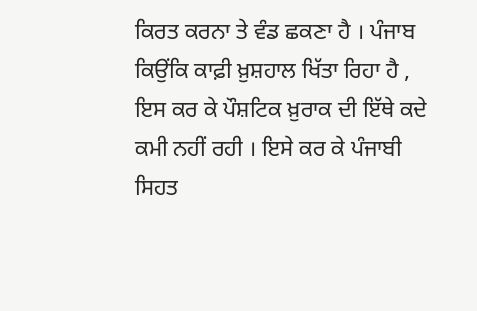ਕਿਰਤ ਕਰਨਾ ਤੇ ਵੰਡ ਛਕਣਾ ਹੈ । ਪੰਜਾਬ ਕਿਉਂਕਿ ਕਾਫ਼ੀ ਖ਼ੁਸ਼ਹਾਲ ਖਿੱਤਾ ਰਿਹਾ ਹੈ , ਇਸ ਕਰ ਕੇ ਪੌਸ਼ਟਿਕ ਖ਼ੁਰਾਕ ਦੀ ਇੱਥੇ ਕਦੇ ਕਮੀ ਨਹੀਂ ਰਹੀ । ਇਸੇ ਕਰ ਕੇ ਪੰਜਾਬੀ ਸਿਹਤ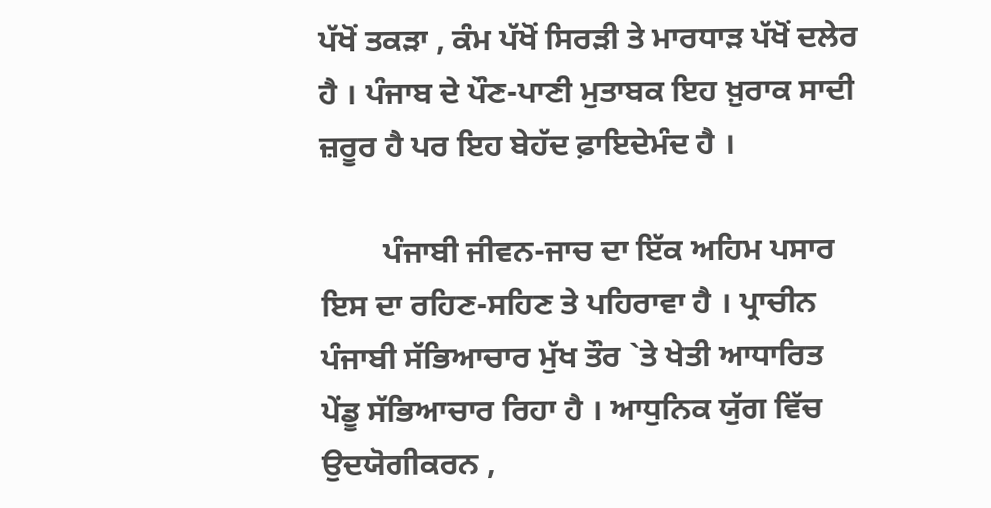ਪੱਖੋਂ ਤਕੜਾ , ਕੰਮ ਪੱਖੋਂ ਸਿਰੜੀ ਤੇ ਮਾਰਧਾੜ ਪੱਖੋਂ ਦਲੇਰ ਹੈ । ਪੰਜਾਬ ਦੇ ਪੌਣ-ਪਾਣੀ ਮੁਤਾਬਕ ਇਹ ਖ਼ੁਰਾਕ ਸਾਦੀ ਜ਼ਰੂਰ ਹੈ ਪਰ ਇਹ ਬੇਹੱਦ ਫ਼ਾਇਦੇਮੰਦ ਹੈ ।

        ਪੰਜਾਬੀ ਜੀਵਨ-ਜਾਚ ਦਾ ਇੱਕ ਅਹਿਮ ਪਸਾਰ ਇਸ ਦਾ ਰਹਿਣ-ਸਹਿਣ ਤੇ ਪਹਿਰਾਵਾ ਹੈ । ਪ੍ਰਾਚੀਨ ਪੰਜਾਬੀ ਸੱਭਿਆਚਾਰ ਮੁੱਖ ਤੌਰ `ਤੇ ਖੇਤੀ ਆਧਾਰਿਤ ਪੇਂਡੂ ਸੱਭਿਆਚਾਰ ਰਿਹਾ ਹੈ । ਆਧੁਨਿਕ ਯੁੱਗ ਵਿੱਚ ਉਦਯੋਗੀਕਰਨ ,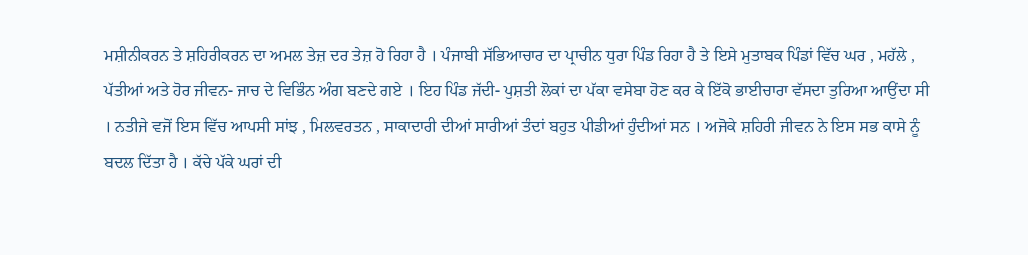ਮਸ਼ੀਨੀਕਰਨ ਤੇ ਸ਼ਹਿਰੀਕਰਨ ਦਾ ਅਮਲ ਤੇਜ਼ ਦਰ ਤੇਜ਼ ਹੋ ਰਿਹਾ ਹੈ । ਪੰਜਾਬੀ ਸੱਭਿਆਚਾਰ ਦਾ ਪ੍ਰਾਚੀਨ ਧੁਰਾ ਪਿੰਡ ਰਿਹਾ ਹੈ ਤੇ ਇਸੇ ਮੁਤਾਬਕ ਪਿੰਡਾਂ ਵਿੱਚ ਘਰ , ਮਹੱਲੇ , ਪੱਤੀਆਂ ਅਤੇ ਹੋਰ ਜੀਵਨ- ਜਾਚ ਦੇ ਵਿਭਿੰਨ ਅੰਗ ਬਣਦੇ ਗਏ । ਇਹ ਪਿੰਡ ਜੱਦੀ- ਪੁਸ਼ਤੀ ਲੋਕਾਂ ਦਾ ਪੱਕਾ ਵਸੇਬਾ ਹੋਣ ਕਰ ਕੇ ਇੱਕੋ ਭਾਈਚਾਰਾ ਵੱਸਦਾ ਤੁਰਿਆ ਆਉਂਦਾ ਸੀ । ਨਤੀਜੇ ਵਜੋਂ ਇਸ ਵਿੱਚ ਆਪਸੀ ਸਾਂਝ , ਮਿਲਵਰਤਨ , ਸਾਕਾਦਾਰੀ ਦੀਆਂ ਸਾਰੀਆਂ ਤੰਦਾਂ ਬਹੁਤ ਪੀਡੀਆਂ ਹੁੰਦੀਆਂ ਸਨ । ਅਜੋਕੇ ਸ਼ਹਿਰੀ ਜੀਵਨ ਨੇ ਇਸ ਸਭ ਕਾਸੇ ਨੂੰ ਬਦਲ ਦਿੱਤਾ ਹੈ । ਕੱਚੇ ਪੱਕੇ ਘਰਾਂ ਦੀ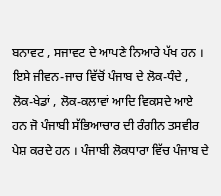ਬਨਾਵਟ , ਸਜਾਵਟ ਦੇ ਆਪਣੇ ਨਿਆਰੇ ਪੱਖ ਹਨ । ਇਸੇ ਜੀਵਨ-ਜਾਚ ਵਿੱਚੋਂ ਪੰਜਾਬ ਦੇ ਲੋਕ-ਧੰਦੇ , ਲੋਕ-ਖੇਡਾਂ , ਲੋਕ-ਕਲਾਵਾਂ ਆਦਿ ਵਿਕਸਦੇ ਆਏ ਹਨ ਜੋ ਪੰਜਾਬੀ ਸੱਭਿਆਚਾਰ ਦੀ ਰੰਗੀਨ ਤਸਵੀਰ ਪੇਸ਼ ਕਰਦੇ ਹਨ । ਪੰਜਾਬੀ ਲੋਕਧਾਰਾ ਵਿੱਚ ਪੰਜਾਬ ਦੇ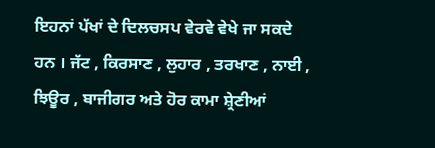ਇਹਨਾਂ ਪੱਖਾਂ ਦੇ ਦਿਲਚਸਪ ਵੇਰਵੇ ਵੇਖੇ ਜਾ ਸਕਦੇ ਹਨ । ਜੱਟ , ਕਿਰਸਾਣ , ਲੁਹਾਰ , ਤਰਖਾਣ , ਨਾਈ , ਝਿਊਰ , ਬਾਜੀਗਰ ਅਤੇ ਹੋਰ ਕਾਮਾ ਸ਼੍ਰੇਣੀਆਂ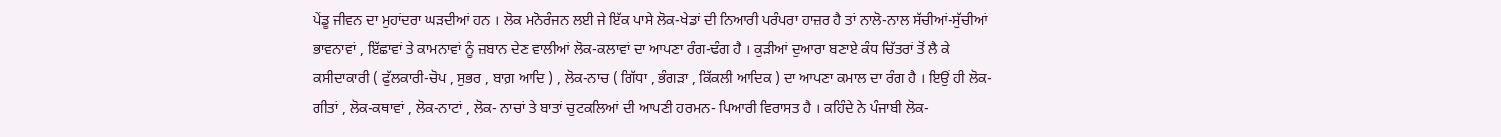ਪੇਂਡੂ ਜੀਵਨ ਦਾ ਮੁਹਾਂਦਰਾ ਘੜਦੀਆਂ ਹਨ । ਲੋਕ ਮਨੋਰੰਜਨ ਲਈ ਜੇ ਇੱਕ ਪਾਸੇ ਲੋਕ-ਖੇਡਾਂ ਦੀ ਨਿਆਰੀ ਪਰੰਪਰਾ ਹਾਜ਼ਰ ਹੈ ਤਾਂ ਨਾਲੋ-ਨਾਲ ਸੱਚੀਆਂ-ਸੁੱਚੀਆਂ ਭਾਵਨਾਵਾਂ , ਇੱਛਾਵਾਂ ਤੇ ਕਾਮਨਾਵਾਂ ਨੂੰ ਜ਼ਬਾਨ ਦੇਣ ਵਾਲੀਆਂ ਲੋਕ-ਕਲਾਵਾਂ ਦਾ ਆਪਣਾ ਰੰਗ-ਢੰਗ ਹੈ । ਕੁੜੀਆਂ ਦੁਆਰਾ ਬਣਾਏ ਕੰਧ ਚਿੱਤਰਾਂ ਤੋਂ ਲੈ ਕੇ ਕਸੀਦਾਕਾਰੀ ( ਫੁੱਲਕਾਰੀ-ਚੋਪ , ਸੁਭਰ , ਬਾਗ਼ ਆਦਿ ) , ਲੋਕ-ਨਾਚ ( ਗਿੱਧਾ , ਭੰਗੜਾ , ਕਿੱਕਲੀ ਆਦਿਕ ) ਦਾ ਆਪਣਾ ਕਮਾਲ ਦਾ ਰੰਗ ਹੈ । ਇਉਂ ਹੀ ਲੋਕ-ਗੀਤਾਂ , ਲੋਕ-ਕਥਾਵਾਂ , ਲੋਕ-ਨਾਟਾਂ , ਲੋਕ- ਨਾਚਾਂ ਤੇ ਬਾਤਾਂ ਚੁਟਕਲਿਆਂ ਦੀ ਆਪਣੀ ਹਰਮਨ- ਪਿਆਰੀ ਵਿਰਾਸਤ ਹੈ । ਕਹਿੰਦੇ ਨੇ ਪੰਜਾਬੀ ਲੋਕ-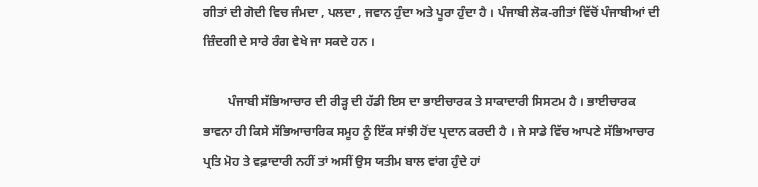ਗੀਤਾਂ ਦੀ ਗੋਦੀ ਵਿਚ ਜੰਮਦਾ , ਪਲਦਾ , ਜਵਾਨ ਹੁੰਦਾ ਅਤੇ ਪੂਰਾ ਹੁੰਦਾ ਹੈ । ਪੰਜਾਬੀ ਲੋਕ-ਗੀਤਾਂ ਵਿੱਚੋਂ ਪੰਜਾਬੀਆਂ ਦੀ ਜ਼ਿੰਦਗੀ ਦੇ ਸਾਰੇ ਰੰਗ ਵੇਖੇ ਜਾ ਸਕਦੇ ਹਨ ।

        ਪੰਜਾਬੀ ਸੱਭਿਆਚਾਰ ਦੀ ਰੀੜ੍ਹ ਦੀ ਹੱਡੀ ਇਸ ਦਾ ਭਾਈਚਾਰਕ ਤੇ ਸਾਕਾਦਾਰੀ ਸਿਸਟਮ ਹੈ । ਭਾਈਚਾਰਕ ਭਾਵਨਾ ਹੀ ਕਿਸੇ ਸੱਭਿਆਚਾਰਿਕ ਸਮੂਹ ਨੂੰ ਇੱਕ ਸਾਂਝੀ ਹੋਂਦ ਪ੍ਰਦਾਨ ਕਰਦੀ ਹੈ । ਜੇ ਸਾਡੇ ਵਿੱਚ ਆਪਣੇ ਸੱਭਿਆਚਾਰ ਪ੍ਰਤਿ ਮੋਹ ਤੇ ਵਫ਼ਾਦਾਰੀ ਨਹੀਂ ਤਾਂ ਅਸੀਂ ਉਸ ਯਤੀਮ ਬਾਲ ਵਾਂਗ ਹੁੰਦੇ ਹਾਂ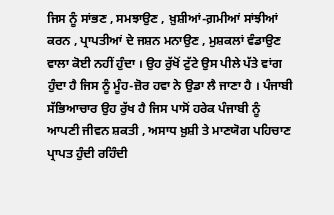ਜਿਸ ਨੂੰ ਸਾਂਭਣ , ਸਮਝਾਉਣ , ਖ਼ੁਸ਼ੀਆਂ-ਗ਼ਮੀਆਂ ਸਾਂਝੀਆਂ ਕਰਨ , ਪ੍ਰਾਪਤੀਆਂ ਦੇ ਜਸ਼ਨ ਮਨਾਉਣ , ਮੁਸ਼ਕਲਾਂ ਵੰਡਾਉਣ ਵਾਲਾ ਕੋਈ ਨਹੀਂ ਹੁੰਦਾ । ਉਹ ਰੁੱਖੋਂ ਟੁੱਟੇ ਉਸ ਪੀਲੇ ਪੱਤੇ ਵਾਂਗ ਹੁੰਦਾ ਹੈ ਜਿਸ ਨੂੰ ਮੂੰਹ-ਜ਼ੋਰ ਹਵਾ ਨੇ ਉਡਾ ਲੈ ਜਾਣਾ ਹੈ । ਪੰਜਾਬੀ ਸੱਭਿਆਚਾਰ ਉਹ ਰੁੱਖ ਹੈ ਜਿਸ ਪਾਸੋਂ ਹਰੇਕ ਪੰਜਾਬੀ ਨੂੰ ਆਪਣੀ ਜੀਵਨ ਸ਼ਕਤੀ , ਅਸਾਧ ਖ਼ੁਸ਼ੀ ਤੇ ਮਾਣਯੋਗ ਪਹਿਚਾਣ ਪ੍ਰਾਪਤ ਹੁੰਦੀ ਰਹਿੰਦੀ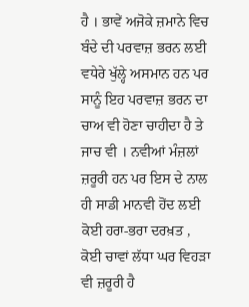ਹੈ । ਭਾਵੇਂ ਅਜੋਕੇ ਜ਼ਮਾਨੇ ਵਿਚ ਬੰਦੇ ਦੀ ਪਰਵਾਜ਼ ਭਰਨ ਲਈ ਵਧੇਰੇ ਖੁੱਲ੍ਹੇ ਅਸਮਾਨ ਹਨ ਪਰ ਸਾਨੂੰ ਇਹ ਪਰਵਾਜ਼ ਭਰਨ ਦਾ ਚਾਅ ਵੀ ਹੋਣਾ ਚਾਹੀਦਾ ਹੈ ਤੇ ਜਾਚ ਵੀ । ਨਵੀਆਂ ਮੰਜ਼ਲਾਂ ਜ਼ਰੂਰੀ ਹਨ ਪਰ ਇਸ ਦੇ ਨਾਲ ਹੀ ਸਾਡੀ ਮਾਨਵੀ ਹੋਂਦ ਲਈ ਕੋਈ ਹਰਾ-ਭਰਾ ਦਰਖ਼ਤ , ਕੋਈ ਚਾਵਾਂ ਲੱਧਾ ਘਰ ਵਿਹੜਾ ਵੀ ਜ਼ਰੂਰੀ ਹੈ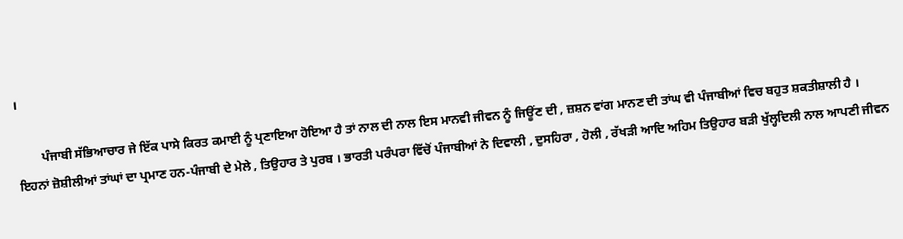।

        ਪੰਜਾਬੀ ਸੱਭਿਆਚਾਰ ਜੇ ਇੱਕ ਪਾਸੇ ਕਿਰਤ ਕਮਾਈ ਨੂੰ ਪ੍ਰਣਾਇਆ ਹੋਇਆ ਹੈ ਤਾਂ ਨਾਲ ਦੀ ਨਾਲ ਇਸ ਮਾਨਵੀ ਜੀਵਨ ਨੂੰ ਜਿਊਂਣ ਦੀ , ਜ਼ਸ਼ਨ ਵਾਂਗ ਮਾਨਣ ਦੀ ਤਾਂਘ ਵੀ ਪੰਜਾਬੀਆਂ ਵਿਚ ਬਹੁਤ ਸ਼ਕਤੀਸ਼ਾਲੀ ਹੈ । ਇਹਨਾਂ ਜ਼ੋਸ਼ੀਲੀਆਂ ਤਾਂਘਾਂ ਦਾ ਪ੍ਰਮਾਣ ਹਨ-ਪੰਜਾਬੀ ਦੇ ਮੇਲੇ , ਤਿਉਹਾਰ ਤੇ ਪੁਰਬ । ਭਾਰਤੀ ਪਰੰਪਰਾ ਵਿੱਚੋਂ ਪੰਜਾਬੀਆਂ ਨੇ ਦਿਵਾਲੀ , ਦੁਸਹਿਰਾ , ਹੋਲੀ , ਰੱਖੜੀ ਆਦਿ ਅਹਿਮ ਤਿਉਹਾਰ ਬੜੀ ਖੁੱਲ੍ਹਦਿਲੀ ਨਾਲ ਆਪਣੀ ਜੀਵਨ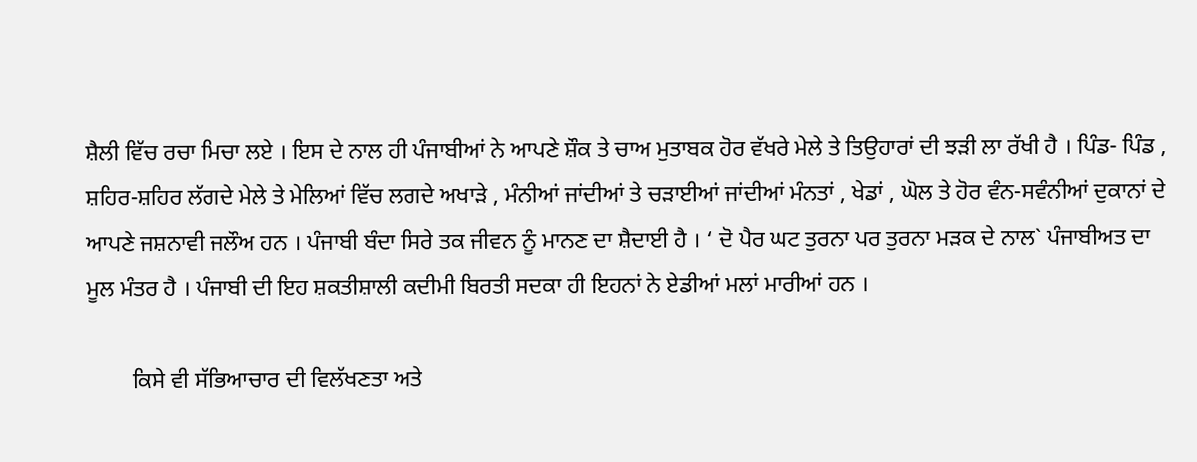ਸ਼ੈਲੀ ਵਿੱਚ ਰਚਾ ਮਿਚਾ ਲਏ । ਇਸ ਦੇ ਨਾਲ ਹੀ ਪੰਜਾਬੀਆਂ ਨੇ ਆਪਣੇ ਸ਼ੌਕ ਤੇ ਚਾਅ ਮੁਤਾਬਕ ਹੋਰ ਵੱਖਰੇ ਮੇਲੇ ਤੇ ਤਿਉਹਾਰਾਂ ਦੀ ਝੜੀ ਲਾ ਰੱਖੀ ਹੈ । ਪਿੰਡ- ਪਿੰਡ , ਸ਼ਹਿਰ-ਸ਼ਹਿਰ ਲੱਗਦੇ ਮੇਲੇ ਤੇ ਮੇਲਿਆਂ ਵਿੱਚ ਲਗਦੇ ਅਖਾੜੇ , ਮੰਨੀਆਂ ਜਾਂਦੀਆਂ ਤੇ ਚੜਾਈਆਂ ਜਾਂਦੀਆਂ ਮੰਨਤਾਂ , ਖੇਡਾਂ , ਘੋਲ ਤੇ ਹੋਰ ਵੰਨ-ਸਵੰਨੀਆਂ ਦੁਕਾਨਾਂ ਦੇ ਆਪਣੇ ਜਸ਼ਨਾਵੀ ਜਲੌਅ ਹਨ । ਪੰਜਾਬੀ ਬੰਦਾ ਸਿਰੇ ਤਕ ਜੀਵਨ ਨੂੰ ਮਾਨਣ ਦਾ ਸ਼ੈਦਾਈ ਹੈ । ‘ ਦੋ ਪੈਰ ਘਟ ਤੁਰਨਾ ਪਰ ਤੁਰਨਾ ਮੜਕ ਦੇ ਨਾਲ` ਪੰਜਾਬੀਅਤ ਦਾ ਮੂਲ ਮੰਤਰ ਹੈ । ਪੰਜਾਬੀ ਦੀ ਇਹ ਸ਼ਕਤੀਸ਼ਾਲੀ ਕਦੀਮੀ ਬਿਰਤੀ ਸਦਕਾ ਹੀ ਇਹਨਾਂ ਨੇ ਏਡੀਆਂ ਮਲਾਂ ਮਾਰੀਆਂ ਹਨ ।

        ਕਿਸੇ ਵੀ ਸੱਭਿਆਚਾਰ ਦੀ ਵਿਲੱਖਣਤਾ ਅਤੇ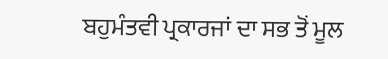ਬਹੁਮੰਤਵੀ ਪ੍ਰਕਾਰਜਾਂ ਦਾ ਸਭ ਤੋਂ ਮੂਲ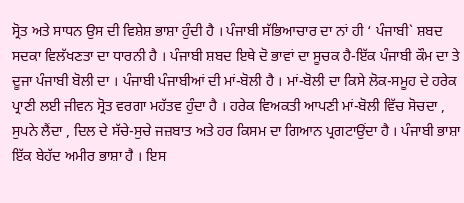ਸ੍ਰੋਤ ਅਤੇ ਸਾਧਨ ਉਸ ਦੀ ਵਿਸ਼ੇਸ਼ ਭਾਸ਼ਾ ਹੁੰਦੀ ਹੈ । ਪੰਜਾਬੀ ਸੱਭਿਆਚਾਰ ਦਾ ਨਾਂ ਹੀ ‘ ਪੰਜਾਬੀ` ਸ਼ਬਦ ਸਦਕਾ ਵਿਲੱਖਣਤਾ ਦਾ ਧਾਰਨੀ ਹੈ । ਪੰਜਾਬੀ ਸ਼ਬਦ ਇਥੇ ਦੋ ਭਾਵਾਂ ਦਾ ਸੂਚਕ ਹੈ-ਇੱਕ ਪੰਜਾਬੀ ਕੌਮ ਦਾ ਤੇ ਦੂਜਾ ਪੰਜਾਬੀ ਬੋਲੀ ਦਾ । ਪੰਜਾਬੀ ਪੰਜਾਬੀਆਂ ਦੀ ਮਾਂ-ਬੋਲੀ ਹੈ । ਮਾਂ-ਬੋਲੀ ਦਾ ਕਿਸੇ ਲੋਕ-ਸਮੂਹ ਦੇ ਹਰੇਕ ਪ੍ਰਾਣੀ ਲਈ ਜੀਵਨ ਸ੍ਰੋਤ ਵਰਗਾ ਮਹੱਤਵ ਹੁੰਦਾ ਹੈ । ਹਰੇਕ ਵਿਅਕਤੀ ਆਪਣੀ ਮਾਂ-ਬੋਲੀ ਵਿੱਚ ਸੋਚਦਾ , ਸੁਪਨੇ ਲੈਂਦਾ , ਦਿਲ ਦੇ ਸੱਚੇ-ਸੁਚੇ ਜਜ਼ਬਾਤ ਅਤੇ ਹਰ ਕਿਸਮ ਦਾ ਗਿਆਨ ਪ੍ਰਗਟਾਉਂਦਾ ਹੈ । ਪੰਜਾਬੀ ਭਾਸ਼ਾ ਇੱਕ ਬੇਹੱਦ ਅਮੀਰ ਭਾਸ਼ਾ ਹੈ । ਇਸ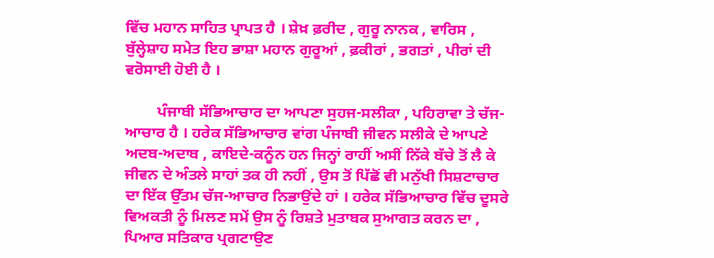ਵਿੱਚ ਮਹਾਨ ਸਾਹਿਤ ਪ੍ਰਾਪਤ ਹੈ । ਸ਼ੇਖ਼ ਫ਼ਰੀਦ , ਗੁਰੂ ਨਾਨਕ , ਵਾਰਿਸ , ਬੁੱਲ੍ਹੇਸ਼ਾਹ ਸਮੇਤ ਇਹ ਭਾਸ਼ਾ ਮਹਾਨ ਗੁਰੂਆਂ , ਫ਼ਕੀਰਾਂ , ਭਗਤਾਂ , ਪੀਰਾਂ ਦੀ ਵਰੋਸਾਈ ਹੋਈ ਹੈ ।

        ਪੰਜਾਬੀ ਸੱਭਿਆਚਾਰ ਦਾ ਆਪਣਾ ਸੁਹਜ-ਸਲੀਕਾ , ਪਹਿਰਾਵਾ ਤੇ ਚੱਜ-ਆਚਾਰ ਹੈ । ਹਰੇਕ ਸੱਭਿਆਚਾਰ ਵਾਂਗ ਪੰਜਾਬੀ ਜੀਵਨ ਸਲੀਕੇ ਦੇ ਆਪਣੇ ਅਦਬ-ਅਦਾਬ , ਕਾਇਦੇ-ਕਨੂੰਨ ਹਨ ਜਿਨ੍ਹਾਂ ਰਾਹੀਂ ਅਸੀਂ ਨਿੱਕੇ ਬੱਚੇ ਤੋਂ ਲੈ ਕੇ ਜੀਵਨ ਦੇ ਅੰਤਲੇ ਸਾਹਾਂ ਤਕ ਹੀ ਨਹੀਂ , ਉਸ ਤੋਂ ਪਿੱਛੋਂ ਵੀ ਮਨੁੱਖੀ ਸਿਸ਼ਟਾਚਾਰ ਦਾ ਇੱਕ ਉੱਤਮ ਚੱਜ-ਆਚਾਰ ਨਿਭਾਉਂਦੇ ਹਾਂ । ਹਰੇਕ ਸੱਭਿਆਚਾਰ ਵਿੱਚ ਦੂਸਰੇ ਵਿਅਕਤੀ ਨੂੰ ਮਿਲਣ ਸਮੇਂ ਉਸ ਨੂੰ ਰਿਸ਼ਤੇ ਮੁਤਾਬਕ ਸੁਆਗਤ ਕਰਨ ਦਾ , ਪਿਆਰ ਸਤਿਕਾਰ ਪ੍ਰਗਟਾਉਣ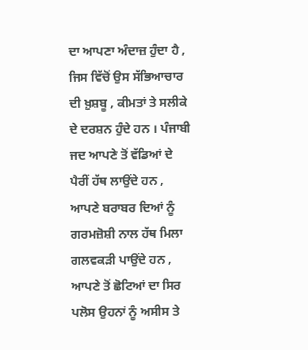ਦਾ ਆਪਣਾ ਅੰਦਾਜ਼ ਹੁੰਦਾ ਹੈ , ਜਿਸ ਵਿੱਚੋਂ ਉਸ ਸੱਭਿਆਚਾਰ ਦੀ ਖ਼ੁਸ਼ਬੂ , ਕੀਮਤਾਂ ਤੇ ਸਲੀਕੇ ਦੇ ਦਰਸ਼ਨ ਹੁੰਦੇ ਹਨ । ਪੰਜਾਬੀ ਜਦ ਆਪਣੇ ਤੋਂ ਵੱਡਿਆਂ ਦੇ ਪੈਰੀਂ ਹੱਥ ਲਾਉਂਦੇ ਹਨ , ਆਪਣੇ ਬਰਾਬਰ ਦਿਆਂ ਨੂੰ ਗਰਮਜ਼ੋਸ਼ੀ ਨਾਲ ਹੱਥ ਮਿਲਾ ਗਲਵਕੜੀ ਪਾਉਂਦੇ ਹਨ , ਆਪਣੇ ਤੋਂ ਛੋਟਿਆਂ ਦਾ ਸਿਰ ਪਲੋਸ ਉਹਨਾਂ ਨੂੰ ਅਸੀਸ ਤੇ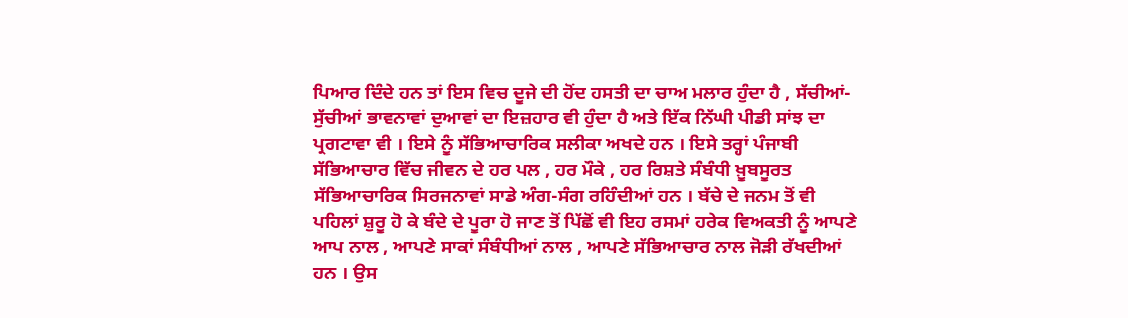ਪਿਆਰ ਦਿੰਦੇ ਹਨ ਤਾਂ ਇਸ ਵਿਚ ਦੂਜੇ ਦੀ ਹੋਂਦ ਹਸਤੀ ਦਾ ਚਾਅ ਮਲਾਰ ਹੁੰਦਾ ਹੈ , ਸੱਚੀਆਂ-ਸੁੱਚੀਆਂ ਭਾਵਨਾਵਾਂ ਦੁਆਵਾਂ ਦਾ ਇਜ਼ਹਾਰ ਵੀ ਹੁੰਦਾ ਹੈ ਅਤੇ ਇੱਕ ਨਿੱਘੀ ਪੀਡੀ ਸਾਂਝ ਦਾ ਪ੍ਰਗਟਾਵਾ ਵੀ । ਇਸੇ ਨੂੰ ਸੱਭਿਆਚਾਰਿਕ ਸਲੀਕਾ ਅਖਦੇ ਹਨ । ਇਸੇ ਤਰ੍ਹਾਂ ਪੰਜਾਬੀ ਸੱਭਿਆਚਾਰ ਵਿੱਚ ਜੀਵਨ ਦੇ ਹਰ ਪਲ , ਹਰ ਮੌਕੇ , ਹਰ ਰਿਸ਼ਤੇ ਸੰਬੰਧੀ ਖ਼ੂਬਸੂਰਤ ਸੱਭਿਆਚਾਰਿਕ ਸਿਰਜਨਾਵਾਂ ਸਾਡੇ ਅੰਗ-ਸੰਗ ਰਹਿੰਦੀਆਂ ਹਨ । ਬੱਚੇ ਦੇ ਜਨਮ ਤੋਂ ਵੀ ਪਹਿਲਾਂ ਸ਼ੁਰੂ ਹੋ ਕੇ ਬੰਦੇ ਦੇ ਪੂਰਾ ਹੋ ਜਾਣ ਤੋਂ ਪਿੱਛੋਂ ਵੀ ਇਹ ਰਸਮਾਂ ਹਰੇਕ ਵਿਅਕਤੀ ਨੂੰ ਆਪਣੇ ਆਪ ਨਾਲ , ਆਪਣੇ ਸਾਕਾਂ ਸੰਬੰਧੀਆਂ ਨਾਲ , ਆਪਣੇ ਸੱਭਿਆਚਾਰ ਨਾਲ ਜੋੜੀ ਰੱਖਦੀਆਂ ਹਨ । ਉਸ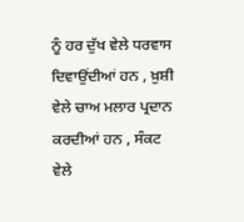ਨੂੰ ਹਰ ਦੁੱਖ ਵੇਲੇ ਧਰਵਾਸ ਦਿਵਾਉਂਦੀਆਂ ਹਨ , ਖ਼ੁਸ਼ੀ ਵੇਲੇ ਚਾਅ ਮਲਾਰ ਪ੍ਰਦਾਨ ਕਰਦੀਆਂ ਹਨ , ਸੰਕਟ ਵੇਲੇ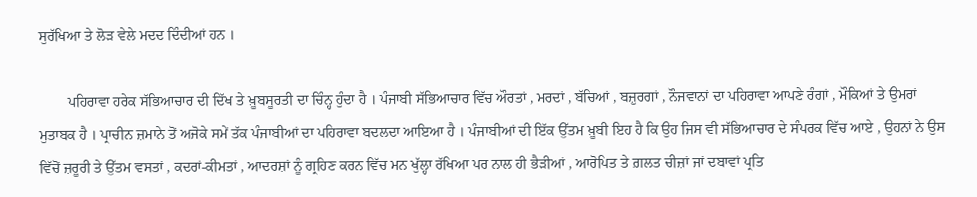ਸੁਰੱਖਿਆ ਤੇ ਲੋੜ ਵੇਲੇ ਮਦਦ ਦਿੰਦੀਆਂ ਹਨ ।

        ਪਹਿਰਾਵਾ ਹਰੇਕ ਸੱਭਿਆਚਾਰ ਦੀ ਦਿੱਖ ਤੇ ਖ਼ੂਬਸੂਰਤੀ ਦਾ ਚਿੰਨ੍ਹ ਹੁੰਦਾ ਹੈ । ਪੰਜਾਬੀ ਸੱਭਿਆਚਾਰ ਵਿੱਚ ਔਰਤਾਂ , ਮਰਦਾਂ , ਬੱਚਿਆਂ , ਬਜ਼ੁਰਗਾਂ , ਨੌਜਵਾਨਾਂ ਦਾ ਪਹਿਰਾਵਾ ਆਪਣੇ ਰੰਗਾਂ , ਮੌਕਿਆਂ ਤੇ ਉਮਰਾਂ ਮੁਤਾਬਕ ਹੈ । ਪ੍ਰਾਚੀਨ ਜ਼ਮਾਨੇ ਤੋਂ ਅਜੋਕੇ ਸਮੇਂ ਤੱਕ ਪੰਜਾਬੀਆਂ ਦਾ ਪਹਿਰਾਵਾ ਬਦਲਦਾ ਆਇਆ ਹੈ । ਪੰਜਾਬੀਆਂ ਦੀ ਇੱਕ ਉੱਤਮ ਖ਼ੂਬੀ ਇਹ ਹੈ ਕਿ ਉਹ ਜਿਸ ਵੀ ਸੱਭਿਆਚਾਰ ਦੇ ਸੰਪਰਕ ਵਿੱਚ ਆਏ , ਉਹਨਾਂ ਨੇ ਉਸ ਵਿੱਚੋਂ ਜ਼ਰੂਰੀ ਤੇ ਉੱਤਮ ਵਸਤਾਂ , ਕਦਰਾਂ-ਕੀਮਤਾਂ , ਆਦਰਸ਼ਾਂ ਨੂੰ ਗ੍ਰਹਿਣ ਕਰਨ ਵਿੱਚ ਮਨ ਖੁੱਲ੍ਹਾ ਰੱਖਿਆ ਪਰ ਨਾਲ ਹੀ ਭੈੜੀਆਂ , ਆਰੋਪਿਤ ਤੇ ਗ਼ਲਤ ਚੀਜ਼ਾਂ ਜਾਂ ਦਬਾਵਾਂ ਪ੍ਰਤਿ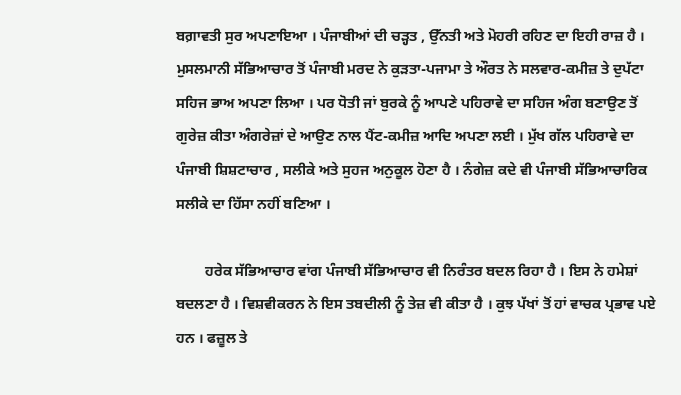ਬਗ਼ਾਵਤੀ ਸੁਰ ਅਪਣਾਇਆ । ਪੰਜਾਬੀਆਂ ਦੀ ਚੜ੍ਹਤ , ਉੱਨਤੀ ਅਤੇ ਮੋਹਰੀ ਰਹਿਣ ਦਾ ਇਹੀ ਰਾਜ਼ ਹੈ । ਮੁਸਲਮਾਨੀ ਸੱਭਿਆਚਾਰ ਤੋਂ ਪੰਜਾਬੀ ਮਰਦ ਨੇ ਕੁੜਤਾ-ਪਜਾਮਾ ਤੇ ਔਰਤ ਨੇ ਸਲਵਾਰ-ਕਮੀਜ਼ ਤੇ ਦੁਪੱਟਾ ਸਹਿਜ ਭਾਅ ਅਪਣਾ ਲਿਆ । ਪਰ ਧੋਤੀ ਜਾਂ ਬੁਰਕੇ ਨੂੰ ਆਪਣੇ ਪਹਿਰਾਵੇ ਦਾ ਸਹਿਜ ਅੰਗ ਬਣਾਉਣ ਤੋਂ ਗੁਰੇਜ਼ ਕੀਤਾ ਅੰਗਰੇਜ਼ਾਂ ਦੇ ਆਉਣ ਨਾਲ ਪੈਂਟ-ਕਮੀਜ਼ ਆਦਿ ਅਪਣਾ ਲਈ । ਮੁੱਖ ਗੱਲ ਪਹਿਰਾਵੇ ਦਾ ਪੰਜਾਬੀ ਸ਼ਿਸ਼ਟਾਚਾਰ , ਸਲੀਕੇ ਅਤੇ ਸੁਹਜ ਅਨੁਕੂਲ ਹੋਣਾ ਹੈ । ਨੰਗੇਜ਼ ਕਦੇ ਵੀ ਪੰਜਾਬੀ ਸੱਭਿਆਚਾਰਿਕ ਸਲੀਕੇ ਦਾ ਹਿੱਸਾ ਨਹੀਂ ਬਣਿਆ ।

        ਹਰੇਕ ਸੱਭਿਆਚਾਰ ਵਾਂਗ ਪੰਜਾਬੀ ਸੱਭਿਆਚਾਰ ਵੀ ਨਿਰੰਤਰ ਬਦਲ ਰਿਹਾ ਹੈ । ਇਸ ਨੇ ਹਮੇਸ਼ਾਂ ਬਦਲਣਾ ਹੈ । ਵਿਸ਼ਵੀਕਰਨ ਨੇ ਇਸ ਤਬਦੀਲੀ ਨੂੰ ਤੇਜ਼ ਵੀ ਕੀਤਾ ਹੈ । ਕੁਝ ਪੱਖਾਂ ਤੋਂ ਹਾਂ ਵਾਚਕ ਪ੍ਰਭਾਵ ਪਏ ਹਨ । ਫਜ਼ੂਲ ਤੇ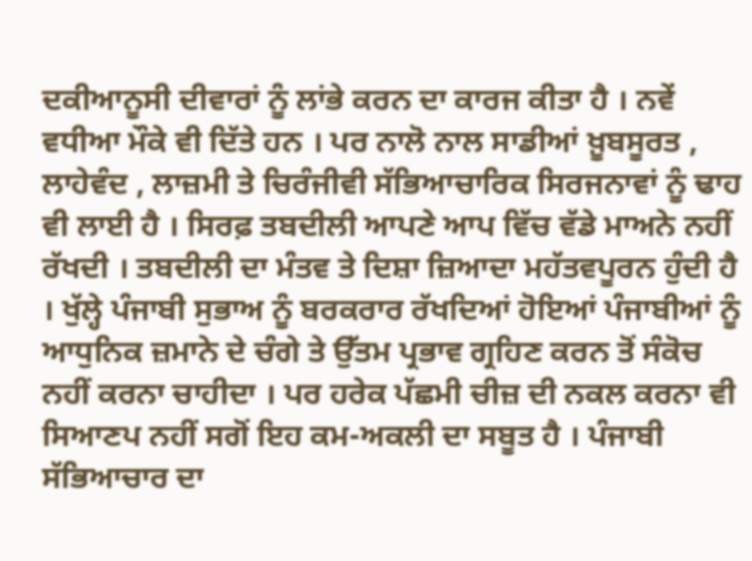ਦਕੀਆਨੂਸੀ ਦੀਵਾਰਾਂ ਨੂੰ ਲਾਂਭੇ ਕਰਨ ਦਾ ਕਾਰਜ ਕੀਤਾ ਹੈ । ਨਵੇਂ ਵਧੀਆ ਮੌਕੇ ਵੀ ਦਿੱਤੇ ਹਨ । ਪਰ ਨਾਲੋ ਨਾਲ ਸਾਡੀਆਂ ਖ਼ੂਬਸੂਰਤ , ਲਾਹੇਵੰਦ , ਲਾਜ਼ਮੀ ਤੇ ਚਿਰੰਜੀਵੀ ਸੱਭਿਆਚਾਰਿਕ ਸਿਰਜਨਾਵਾਂ ਨੂੰ ਢਾਹ ਵੀ ਲਾਈ ਹੈ । ਸਿਰਫ਼ ਤਬਦੀਲੀ ਆਪਣੇ ਆਪ ਵਿੱਚ ਵੱਡੇ ਮਾਅਨੇ ਨਹੀਂ ਰੱਖਦੀ । ਤਬਦੀਲੀ ਦਾ ਮੰਤਵ ਤੇ ਦਿਸ਼ਾ ਜ਼ਿਆਦਾ ਮਹੱਤਵਪੂਰਨ ਹੁੰਦੀ ਹੈ । ਖੁੱਲ੍ਹੇ ਪੰਜਾਬੀ ਸੁਭਾਅ ਨੂੰ ਬਰਕਰਾਰ ਰੱਖਦਿਆਂ ਹੋਇਆਂ ਪੰਜਾਬੀਆਂ ਨੂੰ ਆਧੁਨਿਕ ਜ਼ਮਾਨੇ ਦੇ ਚੰਗੇ ਤੇ ਉੱਤਮ ਪ੍ਰਭਾਵ ਗ੍ਰਹਿਣ ਕਰਨ ਤੋਂ ਸੰਕੋਚ ਨਹੀਂ ਕਰਨਾ ਚਾਹੀਦਾ । ਪਰ ਹਰੇਕ ਪੱਛਮੀ ਚੀਜ਼ ਦੀ ਨਕਲ ਕਰਨਾ ਵੀ ਸਿਆਣਪ ਨਹੀਂ ਸਗੋਂ ਇਹ ਕਮ-ਅਕਲੀ ਦਾ ਸਬੂਤ ਹੈ । ਪੰਜਾਬੀ ਸੱਭਿਆਚਾਰ ਦਾ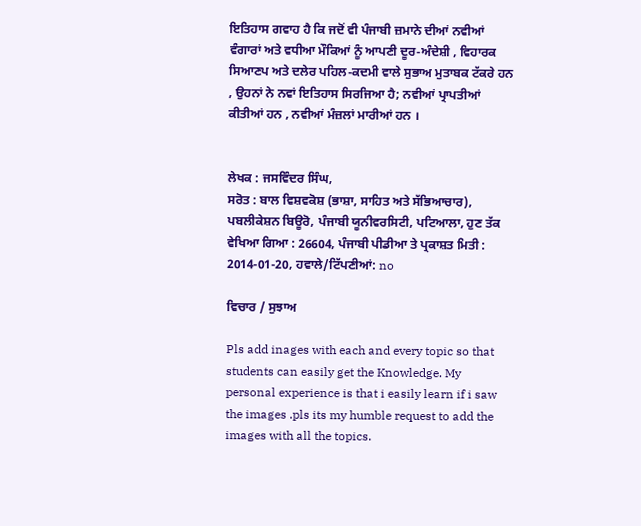ਇਤਿਹਾਸ ਗਵਾਹ ਹੈ ਕਿ ਜਦੋਂ ਵੀ ਪੰਜਾਬੀ ਜ਼ਮਾਨੇ ਦੀਆਂ ਨਵੀਆਂ ਵੰਗਾਰਾਂ ਅਤੇ ਵਧੀਆ ਮੌਕਿਆਂ ਨੂੰ ਆਪਣੀ ਦੂਰ-ਅੰਦੇਸ਼ੀ , ਵਿਹਾਰਕ ਸਿਆਣਪ ਅਤੇ ਦਲੇਰ ਪਹਿਲ-ਕਦਮੀ ਵਾਲੇ ਸੁਭਾਅ ਮੁਤਾਬਕ ਟੱਕਰੇ ਹਨ , ਉਹਨਾਂ ਨੇ ਨਵਾਂ ਇਤਿਹਾਸ ਸਿਰਜਿਆ ਹੈ; ਨਵੀਆਂ ਪ੍ਰਾਪਤੀਆਂ ਕੀਤੀਆਂ ਹਨ , ਨਵੀਆਂ ਮੰਜ਼ਲਾਂ ਮਾਰੀਆਂ ਹਨ ।


ਲੇਖਕ : ਜਸਵਿੰਦਰ ਸਿੰਘ,
ਸਰੋਤ : ਬਾਲ ਵਿਸ਼ਵਕੋਸ਼ (ਭਾਸ਼ਾ, ਸਾਹਿਤ ਅਤੇ ਸੱਭਿਆਚਾਰ), ਪਬਲੀਕੇਸ਼ਨ ਬਿਊਰੋ, ਪੰਜਾਬੀ ਯੂਨੀਵਰਸਿਟੀ, ਪਟਿਆਲਾ, ਹੁਣ ਤੱਕ ਵੇਖਿਆ ਗਿਆ : 26604, ਪੰਜਾਬੀ ਪੀਡੀਆ ਤੇ ਪ੍ਰਕਾਸ਼ਤ ਮਿਤੀ : 2014-01-20, ਹਵਾਲੇ/ਟਿੱਪਣੀਆਂ: no

ਵਿਚਾਰ / ਸੁਝਾਅ

Pls add inages with each and every topic so that students can easily get the Knowledge. My personal experience is that i easily learn if i saw the images .pls its my humble request to add the images with all the topics.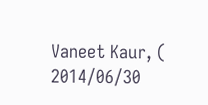Vaneet Kaur, ( 2014/06/30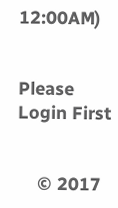12:00AM)


Please Login First


    © 2017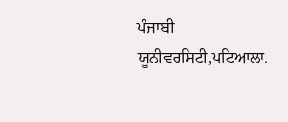ਪੰਜਾਬੀ ਯੂਨੀਵਰਸਿਟੀ,ਪਟਿਆਲਾ.